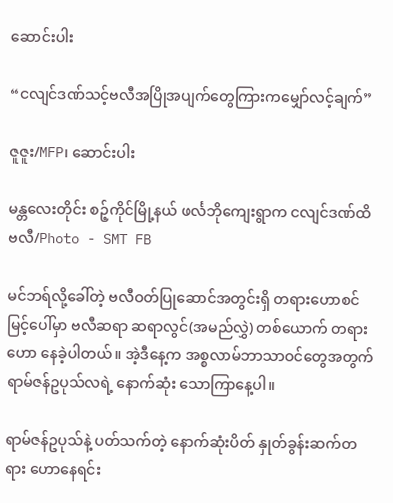ဆောင်းပါး

“ငလျင်ဒဏ်သင့်ဗလီအပြိုအပျက်တွေကြားကမျှော်လင့်ချက်”

ဇူဇူး/MFP၊ ဆောင်းပါး

မန္တလေးတိုင်း စဉ့်ကိုင်မြို့နယ် ဖင်္လဘိုကျေးရွာက ငလျင်ဒဏ်ထိ ဗလီ/Photo - SMT FB

မင်ဘရ်လို့ခေါ်တဲ့ ဗလီဝတ်ပြုဆောင်အတွင်းရှိ တရားဟောစင်မြင့်ပေါ်မှာ ဗလီဆရာ ဆရာလွင်(အမည်လွှဲ) တစ်ယောက် တရားဟော နေခဲ့ပါတယ်။ အဲ့ဒီနေ့က အစ္စလာမ်ဘာသာဝင်တွေအတွက် ရာမ်ဇန်ဥပုသ်လရဲ့ နောက်ဆုံး သောကြာနေ့ပါ။

ရာမ်ဇန်ဥပုသ်နဲ့ ပတ်သက်တဲ့ နောက်ဆုံးပိတ် နှုတ်ခွန်းဆက်တရား ဟောနေရင်း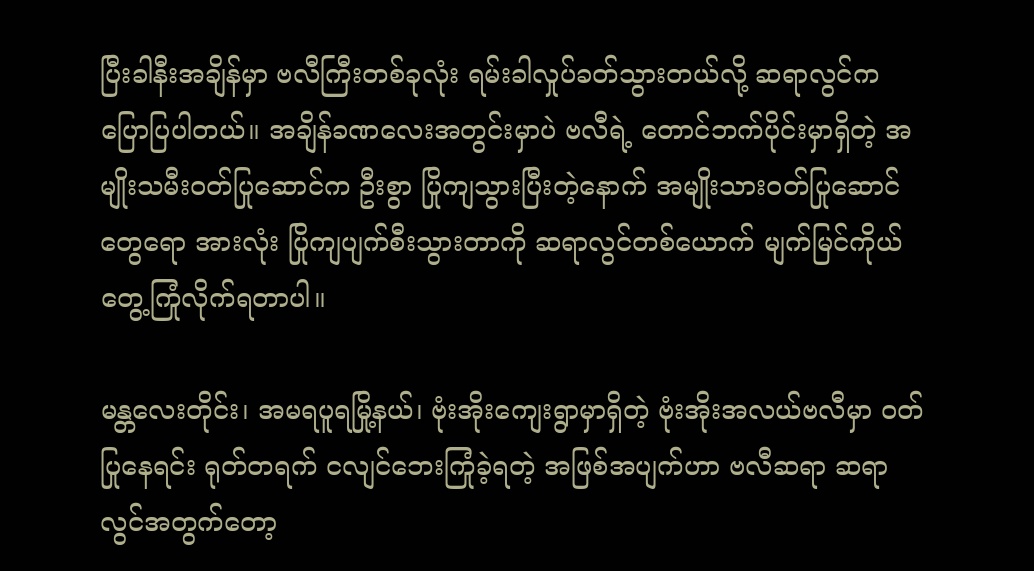ပြီးခါနီးအချိန်မှာ ဗလီကြီးတစ်ခုလုံး ရမ်းခါလှုပ်ခတ်သွားတယ်လို့ ဆရာလွင်က ပြောပြပါတယ်။ အချိန်ခဏလေးအတွင်းမှာပဲ ဗလီရဲ့ တောင်ဘက်ပိုင်းမှာရှိတဲ့ အမျိုးသမီးဝတ်ပြုဆောင်က ဦးစွာ ပြိုကျသွားပြီးတဲ့နောက် အမျိုးသားဝတ်ပြုဆောင်တွေရော အားလုံး ပြိုကျပျက်စီးသွားတာကို ဆရာလွင်တစ်ယောက် မျက်မြင်ကိုယ်တွေ့ကြုံလိုက်ရတာပါ။

မန္တလေးတိုင်း၊ အမရပူရမြို့နယ်၊ ဗုံးအိုးကျေးရွာမှာရှိတဲ့ ဗုံးအိုးအလယ်ဗလီမှာ ဝတ်ပြုနေရင်း ရုတ်တရက် ငလျင်ဘေးကြုံခဲ့ရတဲ့ အဖြစ်အပျက်ဟာ ဗလီဆရာ ဆရာလွင်အတွက်တော့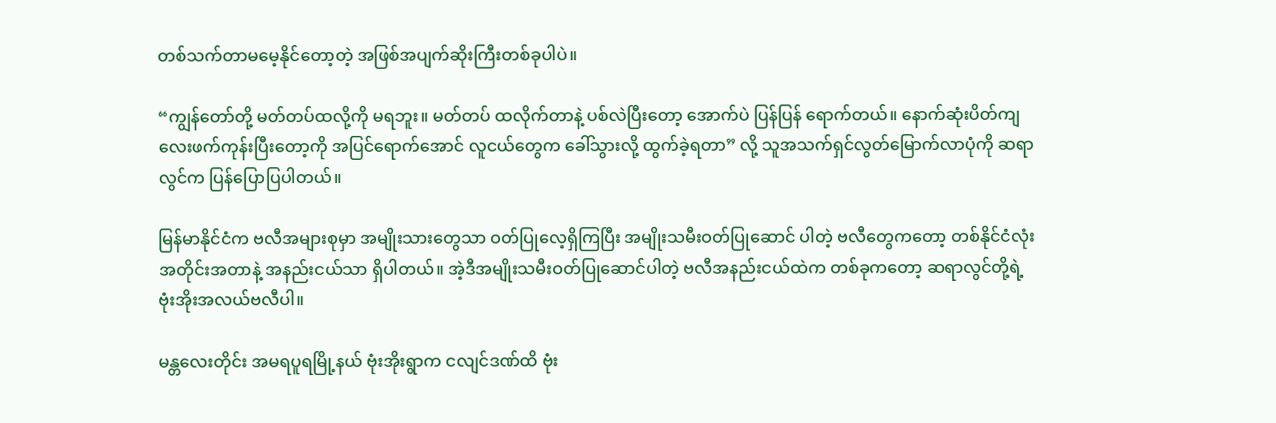တစ်သက်တာမမေ့နိုင်တော့တဲ့ အဖြစ်အပျက်ဆိုးကြီးတစ်ခုပါပဲ။

“ကျွန်တော်တို့ မတ်တပ်ထလို့ကို မရဘူး။ မတ်တပ် ထလိုက်တာနဲ့ ပစ်လဲပြီးတော့ အောက်ပဲ ပြန်‌ပြန် ရောက်တယ်။ နောက်ဆုံးပိတ်ကျ လေးဖက်ကုန်းပြီးတော့ကို အပြင်ရောက်အောင် လူငယ်တွေက ခေါ်သွားလို့ ထွက်ခဲ့ရတာ” လို့ သူအသက်ရှင်လွတ်မြောက်လာပုံကို ဆရာလွင်က ပြန်ပြောပြပါတယ်။

မြန်မာနိုင်ငံက ဗလီအများစုမှာ အမျိုးသားတွေသာ ဝတ်ပြုလေ့ရှိကြပြီး အမျိုးသမီးဝတ်ပြုဆောင် ပါတဲ့ ဗလီတွေကတော့ တစ်နိုင်ငံလုံးအတိုင်းအတာနဲ့ အနည်းငယ်သာ ရှိပါတယ်။ အဲ့ဒီအမျိုးသမီးဝတ်ပြုဆောင်ပါတဲ့ ဗလီအနည်းငယ်ထဲက တစ်ခုကတော့ ဆရာလွင်တို့ရဲ့ ဗုံးအိုးအလယ်ဗလီပါ။

မန္တလေးတိုင်း အမရပူရမြို့နယ် ဗုံးအိုးရွာက ငလျင်ဒဏ်ထိ ဗုံး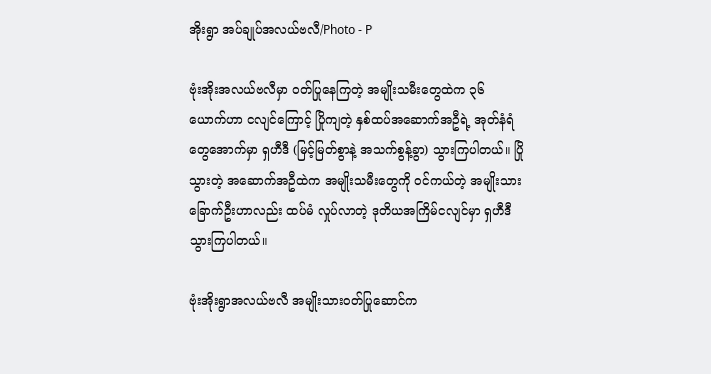အိုးရွာ အပ်ချုပ်အလယ်ဗလီ/Photo - P

ဗုံးအိုးအလယ်ဗလီမှာ ဝတ်ပြုနေကြတဲ့ အမျိုးသမီးတွေထဲက ၃၆ ယောက်ဟာ ငလျင်ကြောင့် ပြိုကျတဲ့ နှစ်ထပ်အဆောက်အဦရဲ့ အုတ်နံရံတွေအောက်မှာ ရှဟီဒီ (မြင့်မြတ်စွာနဲ့ အသက်စွန့်ခွာ) သွားကြပါတယ်။ ပြိုသွားတဲ့ အဆောက်အဦထဲက အမျိုးသမီးတွေကို ဝင်ကယ်တဲ့ အမျိုးသားခြောက်ဦးဟာလည်း ထပ်မံ လှုပ်လာတဲ့ ဒုတိယအကြိမ်ငလျင်မှာ ရှဟီဒီသွားကြပါတယ်။

ဗုံးအိုးရွာအလယ်ဗလီ အမျိုးသားဝတ်ပြုဆောင်က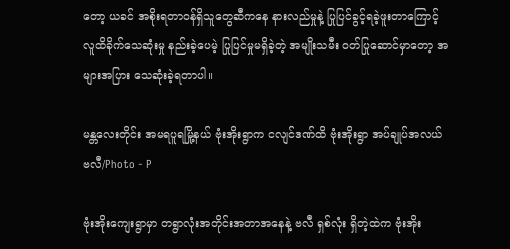တော့ ယခင် အစိုးရတာဝန်ရှိသူတွေဆီကနေ နားလည်မှုနဲ့ ပြုပြင်ခွင့်ရခဲ့ဖူးတာကြောင့် လူထိခိုက်သေဆုံးမှု နည်းခဲ့ပေမဲ့ ပြုပြင်မှုမရှိခဲ့တဲ့ အမျိုးသမီး ဝတ်ပြုဆောင်မှာတော့ အများအပြား သေဆုံးခဲ့ရတာပါ။

မန္တလေးတိုင်း အမရပူရမြို့နယ် ဗုံးအိုးရွာက ငလျင်ဒဏ်ထိ ဗုံးအိုးရွာ အပ်ချုပ်အလယ်ဗလီ/Photo - P

ဗုံးအိုးကျေးရွာမှာ တရွာလုံးအတိုင်းအတာအနေနဲ့ ဗလီ ရှစ်လုံး ရှိတဲ့ထဲက ဗုံးအိုး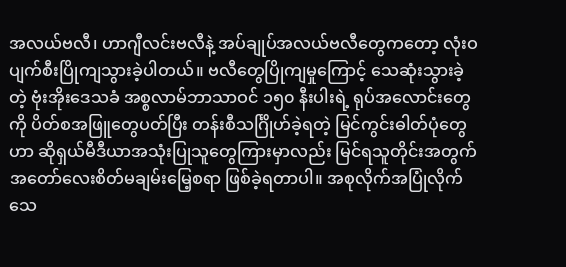အလယ်ဗလီ၊ ဟာဂျီလင်းဗလီနဲ့ အပ်ချုပ်အလယ်ဗလီတွေကတော့ လုံးဝ ပျက်စီးပြိုကျသွားခဲ့ပါတယ်။ ဗလီတွေပြိုကျမှုကြောင့် သေဆုံးသွားခဲ့တဲ့ ဗုံးအိုးဒေသခံ အစ္စလာမ်ဘာသာဝင် ၁၅၀ နီးပါးရဲ့ ရုပ်အလောင်းတွေကို ပိတ်စအဖြူတွေပတ်ပြီး တန်းစီသင်္ဂြိုဟ်ခဲ့ရတဲ့ မြင်ကွင်းဓါတ်ပုံတွေဟာ ဆိုရှယ်မီဒီယာအသုံးပြုသူတွေကြားမှာလည်း မြင်ရသူတိုင်းအတွက် အတော်လေးစိတ်မချမ်းမြေ့စရာ ဖြစ်ခဲ့ရတာပါ။ အစုလိုက်အပြုံလိုက် သေ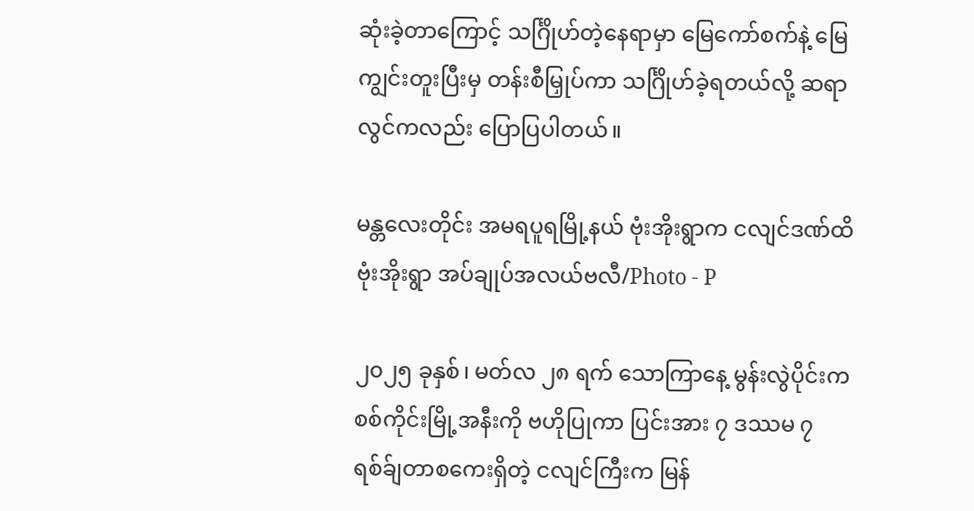ဆုံးခဲ့တာကြောင့် သင်္ဂြိုဟ်တဲ့နေရာမှာ မြေကော်စက်နဲ့ မြေကျွင်းတူးပြီးမှ တန်းစီမြှုပ်ကာ သင်္ဂြိုဟ်ခဲ့ရတယ်လို့ ဆရာလွင်ကလည်း ပြောပြပါတယ်။

မန္တလေးတိုင်း အမရပူရမြို့နယ် ဗုံးအိုးရွာက ငလျင်ဒဏ်ထိ ဗုံးအိုးရွာ အပ်ချုပ်အလယ်ဗလီ/Photo - P

၂၀၂၅ ခုနှစ်၊ မတ်လ ၂၈ ရက် သောကြာနေ့ မွန်းလွဲပိုင်းက စစ်ကိုင်းမြို့အနီးကို ဗဟိုပြုကာ ပြင်းအား ၇ ဒဿမ ၇ ရစ်ခ်ျတာစကေးရှိတဲ့ ငလျင်ကြီးက မြန်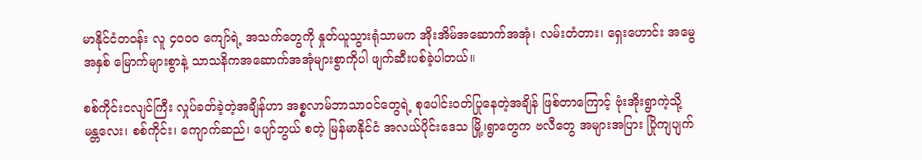မာနိုင်ငံတဝန်း လူ ၄၀၀၀ ကျော်ရဲ့ အသက်တွေကို နှုတ်ယူသွားရုံသာမက အိုးအိမ်အဆောက်အအုံ၊ လမ်းတံတား၊ ရှေးဟောင်း အမွေအနှစ် မြောက်များစွာနဲ့ သာသနိကအဆောက်အအုံများစွာကိုပါ ဖျက်ဆီးပစ်ခဲ့ပါတယ်။

စစ်ကိုင်းငလျင်ကြီး လှုပ်ခတ်ခဲ့တဲ့အချိန်ဟာ အစ္စလာမ်ဘာသာဝင်တွေရဲ့ စုပေါင်းဝတ်ပြုနေတဲ့အချိန် ဖြစ်တာကြောင့် ဗုံးအိုးရွာကဲ့သို့ မန္တလေး၊ စစ်ကိုင်း၊ ကျောက်ဆည်၊ ပျော်ဘွယ် စတဲ့ မြန်မာနိုင်ငံ အလယ်ပိုင်းဒေသ မြို့၊ရွာတွေက ဗလီတွေ အများအပြား ပြိုကျပျက်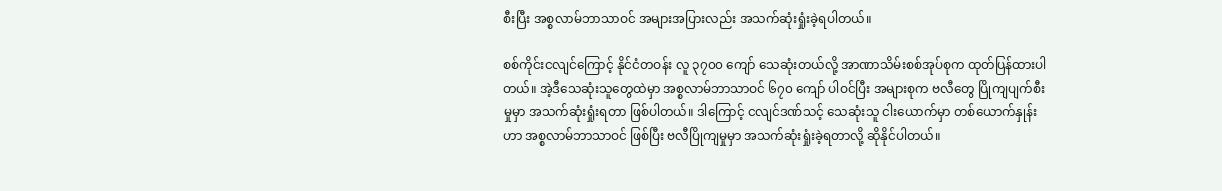စီးပြီး အစ္စလာမ်ဘာသာဝင် အများအပြားလည်း အသက်ဆုံးရှုံးခဲ့ရပါတယ်။

စစ်ကိုင်းငလျင်ကြောင့် နိုင်ငံတဝန်း လူ ၃၇၀၀ ကျော် သေဆုံးတယ်လို့ အာဏာသိမ်းစစ်အုပ်စုက ထုတ်ပြန်ထားပါတယ်။ အဲ့ဒီသေဆုံးသူတွေထဲမှာ အစ္စလာမ်ဘာသာဝင် ၆၇၀ ကျော် ပါဝင်ပြီး အများစုက ဗလီတွေ ပြိုကျပျက်စီးမှုမှာ အသက်ဆုံးရှုံးရတာ ဖြစ်ပါတယ်။ ဒါကြောင့် ငလျင်ဒဏ်သင့် သေဆုံးသူ ငါးယောက်မှာ တစ်ယောက်နှုန်းဟာ အစ္စလာမ်ဘာသာဝင် ဖြစ်ပြီး ဗလီပြိုကျမှုမှာ အသက်ဆုံးရှုံးခဲ့ရတာလို့ ဆိုနိုင်ပါတယ်။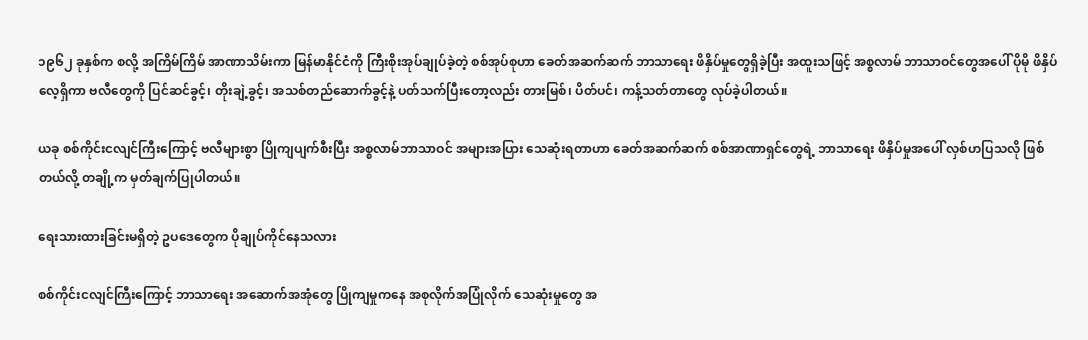၁၉၆၂ ခုနှစ်က စလို့ အကြိမ်ကြိမ် အာဏာသိမ်းကာ မြန်မာနိုင်ငံကို ကြီးစိုးအုပ်ချုပ်ခဲ့တဲ့ စစ်အုပ်စုဟာ ခေတ်အဆက်ဆက် ဘာသာရေး ဖိနှိပ်မှုတွေရှိခဲ့ပြီး အထူးသဖြင့် အစ္စလာမ် ဘာသာဝင်တွေအပေါ် ပိုမို ဖိနှိပ်လေ့ရှိကာ ဗလီတွေကို ပြင်ဆင်ခွင့်၊ တိုးချဲ့ခွင့်၊ အသစ်တည်ဆောက်ခွင့်နဲ့ ပတ်သက်ပြီးတော့လည်း တားမြစ်၊ ပိတ်ပင်၊ ကန့်သတ်တာတွေ လုပ်ခဲ့ပါတယ်။

ယခု စစ်ကိုင်းငလျင်ကြီးကြောင့် ဗလီများစွာ ပြိုကျပျက်စီးပြီး အစ္စလာမ်ဘာသာဝင် အများအပြား သေဆုံးရတာဟာ ခေတ်အဆက်ဆက် စစ်အာဏာရှင်တွေရဲ့ ဘာသာရေး ဖိနှိပ်မှုအပေါ် လှစ်ဟပြသလို ဖြစ်တယ်လို့ တချို့က မှတ်ချက်ပြုပါတယ်။

ရေးသားထားခြင်းမရှိတဲ့ ဥပဒေတွေက ပိုချုပ်ကိုင်နေသလား

စစ်ကိုင်းငလျင်ကြီးကြောင့် ဘာသာရေး အဆောက်အအုံတွေ ပြိုကျမှုကနေ အစုလိုက်အပြုံလိုက် သေဆုံးမှုတွေ အ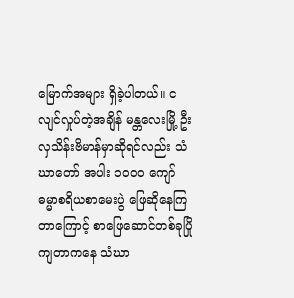မြောက်အများ ရှိခဲ့ပါတယ်။ ငလျင်လှုပ်တဲ့အချိန် မန္တလေးမြို့ ဦးလှသိန်းဗိမာန်မှာဆိုရင်လည်း သံဃာတော် အပါး ၁၀၀၀ ကျော် ဓမ္မာစရိယစာမေးပွဲ ဖြေဆိုနေကြတာကြောင့် စာဖြေဆောင်တစ်ခုပြိုကျတာကနေ သံဃာ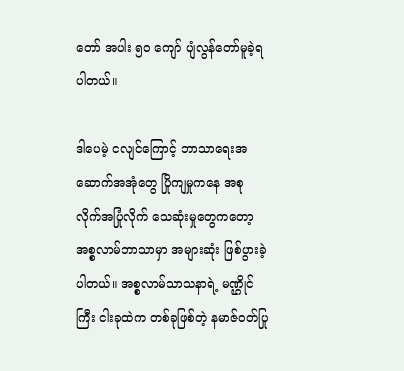တော် အပါး ၅၀ ကျော် ပျံလွန်တော်မူခဲ့ရပါတယ်။

ဒါပေမဲ့ ငလျင်ကြောင့် ဘာသာရေးအဆောက်အအုံတွေ ပြိုကျမှုကနေ အစုလိုက်အပြုံလိုက် သေဆုံးမှုတွေကတော့ အစ္စလာမ်ဘာသာမှာ အများဆုံး ဖြစ်ပွားခဲ့ပါတယ်။ အစ္စလာမ်သာသနာရဲ့ မဏ္ဌိုင်ကြီး ငါးခုထဲက တစ်ခုဖြစ်တဲ့ နမာဇ်ဝတ်ပြု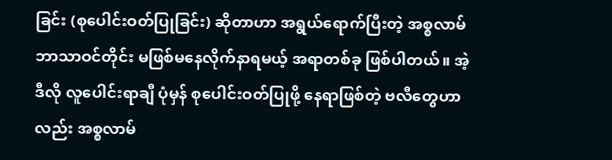ခြင်း (စုပေါင်းဝတ်ပြုခြင်း) ဆိုတာဟာ အရွယ်ရောက်ပြီးတဲ့ အစ္စလာမ်ဘာသာဝင်တိုင်း မဖြစ်မနေလိုက်နာရမယ့် အရာတစ်ခု ဖြစ်ပါတယ်။ အဲ့ဒီလို လူပေါင်းရာချီ ပုံမှန် စုပေါင်းဝတ်ပြုဖို့ နေရာဖြစ်တဲ့ ဗလီတွေဟာလည်း အစ္စလာမ်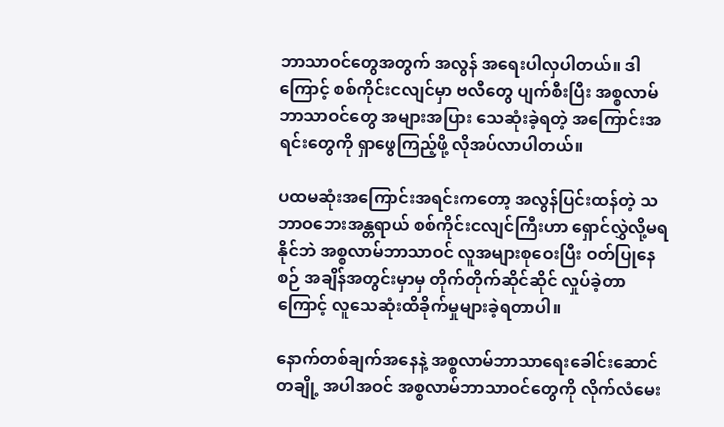ဘာသာဝင်တွေအတွက် အလွန် အရေးပါလှပါတယ်။ ဒါကြောင့် စစ်ကိုင်းငလျင်မှာ ဗလီတွေ ပျက်စီးပြီး အစ္စလာမ်ဘာသာဝင်တွေ အများအပြား သေ‌ဆုံးခဲ့ရတဲ့ အကြောင်းအရင်းတွေကို ရှာဖွေကြည့်ဖို့ လိုအပ်လာပါတယ်။

ပထမဆုံးအကြောင်းအရင်းကတော့ အလွန်ပြင်းထန်တဲ့ သဘာဝဘေးအန္တရာယ် စစ်ကိုင်းငလျင်ကြီးဟာ ရှောင်လွှဲလို့မရနိုင်ဘဲ အစ္စလာမ်ဘာသာဝင် လူအများစုဝေးပြီး ဝတ်ပြုနေစဉ် အချိန်အတွင်းမှာမှ တိုက်တိုက်ဆိုင်ဆိုင် လှုပ်ခဲ့တာကြောင့် ‌လူသေဆုံးထိခိုက်မှုများခဲ့ရတာပါ။

နောက်တစ်ချက်အနေနဲ့ အစ္စလာမ်ဘာသာရေးခေါင်း‌ဆောင်တချို့ အပါအဝင် အစ္စလာမ်ဘာသာဝင်တွေကို လိုက်လံမေး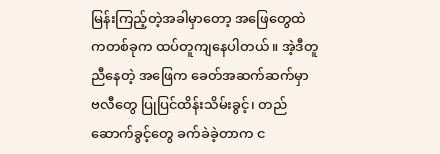မြန်းကြည့်တဲ့အခါမှာတော့ အဖြေတွေထဲကတစ်ခုက ထပ်တူကျနေပါတယ်။ အဲ့ဒီတူညီနေတဲ့ အဖြေက ခေတ်အဆက်ဆက်မှာ ဗလီတွေ ပြုပြင်ထိန်းသိမ်းခွင့်၊ တည်ဆောက်ခွင့်တွေ ခက်ခဲခဲ့တာက င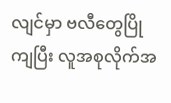လျင်မှာ ဗလီတွေပြိုကျပြီး လူအစုလိုက်အ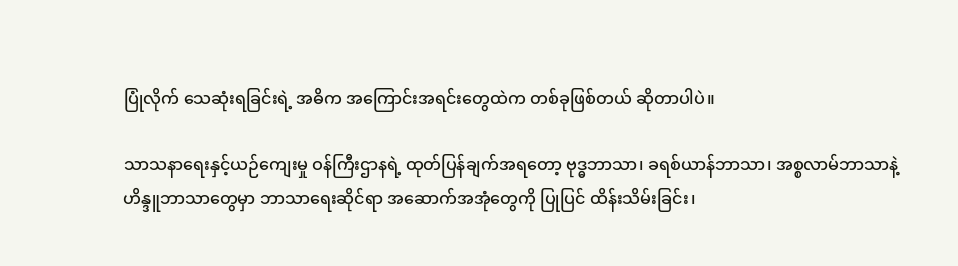ပြုံလိုက် သေဆုံးရခြင်းရဲ့ အဓိက အကြောင်းအရင်းတွေထဲက တစ်ခုဖြစ်တယ် ဆိုတာပါပဲ။

သာသနာရေးနှင့်ယဉ်ကျေးမှု ဝန်ကြီးဌာနရဲ့ ထုတ်ပြန်ချက်အရတော့ ဗုဒ္ဓဘာသာ၊ ခရစ်ယာန်ဘာသာ၊ အစ္စလာမ်ဘာသာနဲ့ ဟိန္ဒူဘာသာတွေမှာ ဘာသာရေးဆိုင်ရာ အဆောက်အအုံတွေကို ပြုပြင် ထိန်းသိမ်းခြင်း၊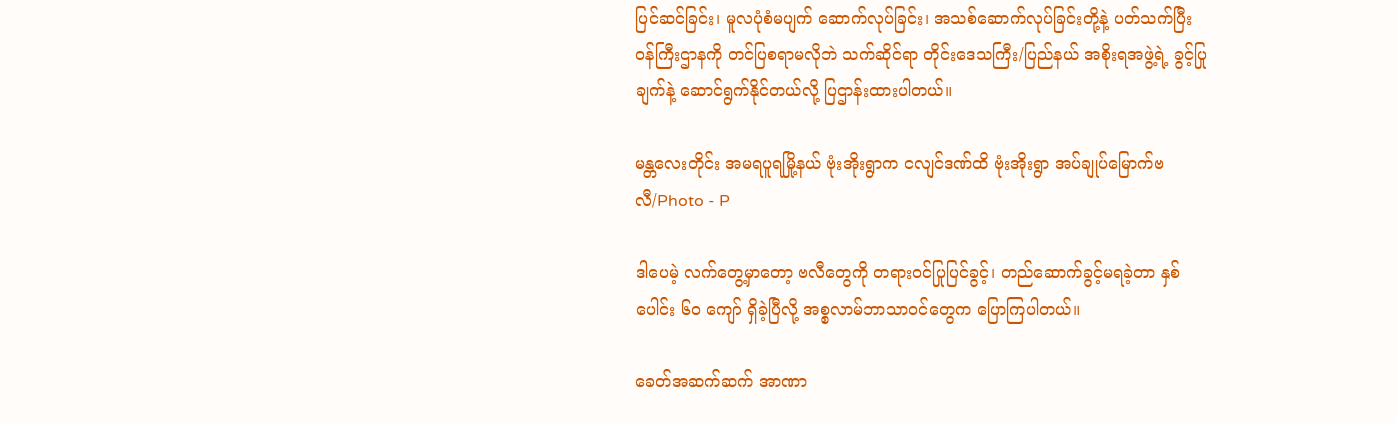ပြင်ဆင်ခြင်း၊ မူလပုံစံမပျက် ဆောက်လုပ်ခြင်း၊ အသစ်ဆောက်လုပ်ခြင်းတို့နဲ့ ပတ်သက်ပြီး ဝန်ကြီးဌာနကို တင်ပြစရာမလိုဘဲ သက်ဆိုင်ရာ တိုင်းဒေသကြီး/ပြည်နယ် အစိုးရအဖွဲ့ရဲ့ ခွင့်ပြုချက်နဲ့ ဆောင်ရွက်နိုင်တယ်လို့ ပြဌာန်းထားပါတယ်။

မန္တလေးတိုင်း အမရပူရမြို့နယ် ဗုံးအိုးရွာက ငလျင်ဒဏ်ထိ ဗုံးအိုးရွာ အပ်ချုပ်မြောက်ဗလီ/Photo - P

ဒါပေမဲ့ လက်တွေ့မှာတော့ ဗလီတွေကို တရားဝင်ပြုပြင်ခွင့်၊ တည်ဆောက်ခွင့်မရခဲ့တာ နှစ်ပေါင်း ၆၀ ကျော် ရှိခဲ့ပြီလို့ အစ္စလာမ်ဘာသာဝင်တွေက ပြောကြပါတယ်။

ခေတ်အဆက်ဆက် အာဏာ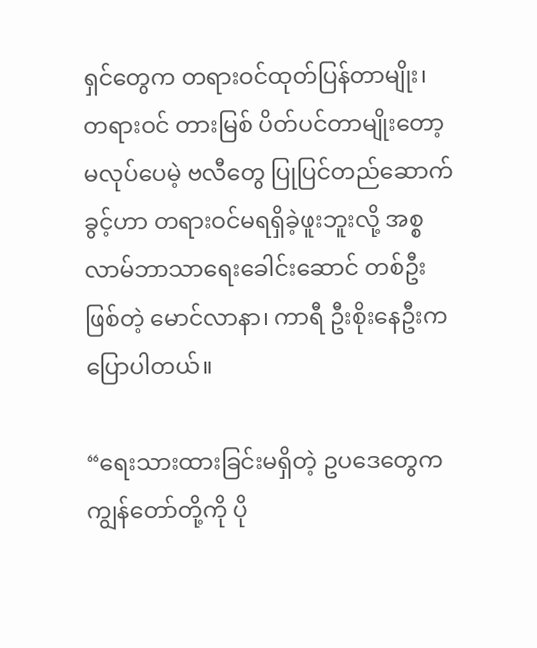ရှင်တွေက တရားဝင်ထုတ်ပြန်တာမျိုး၊ တရားဝင် တားမြစ် ပိတ်ပင်တာမျိုးတော့ မလုပ်ပေမဲ့ ဗလီတွေ ပြုပြင်တည်ဆောက်ခွင့်ဟာ တရားဝင်မရရှိခဲ့ဖူးဘူးလို့ အစ္စလာမ်ဘာသာရေးခေါင်းဆောင် တစ်ဦးဖြစ်တဲ့ မောင်လာနာ၊ ကာရီ ဦးစိုးနေဦးက ပြောပါတယ်။

“ရေးသားထားခြင်းမရှိတဲ့ ဥပဒေတွေက ကျွန်တော်တို့ကို ပို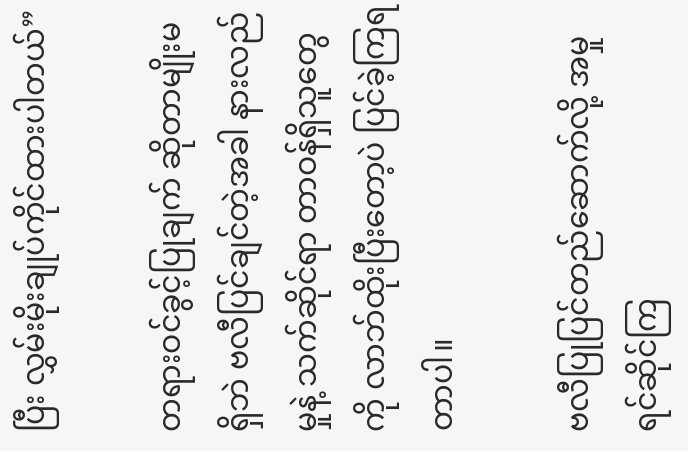ပြီး လွှမ်းမိုးချုပ်ကိုင်ထားပါတယ်”

တရားဝင်ခွင့်ပြုချက် ဆိုတာမျိုးမရှိဘဲ ဗလီပြင်ချင်တဲ့အခါ နားလည်မှုနဲ့ သက်ဆိုင်ရာ တာဝန်ရှိသူတွေကို လာဘ်ထိုးပြီးတော့ပဲ ပြင်ခဲ့ကြရတာပါ။

ဗလီပြုပြင်တည်ဆောက်လို့ အမှုရင်ဆိုင်ကြ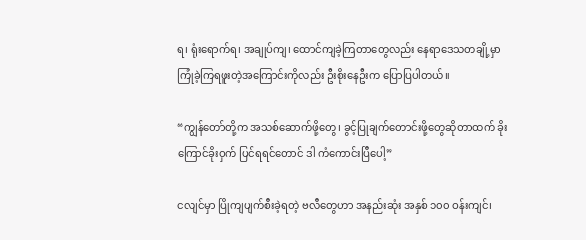ရ၊ ရုံးရောက်ရ၊ အချုပ်ကျ၊ ထောင်ကျခဲ့ကြတာတွေလည်း နေရာဒေသတချို့မှာ ကြုံခဲ့ကြရဖူးတဲ့အကြောင်းကိုလည်း ဦးစိုးနေဦးက ပြောပြပါတယ်။

“ကျွန်တော်တို့က အသစ်ဆောက်ဖို့တွေ၊ ခွင့်ပြုချက်တောင်းဖို့တွေဆိုတာထက် ခိုးကြောင်ခိုးဝှက် ပြင်ရရင်တောင် ဒါ ကံကောင်းပြီပေါ့”

ငလျင်မှာ ပြိုကျပျက်စီးခဲ့ရတဲ့ ဗလီတွေဟာ အနည်းဆုံး အနှစ် ၁၀၀ ဝန်းကျင်၊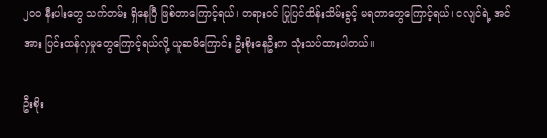၂၀၀ နီးပါးတွေ သက်တမ်း ရှိနေပြီ ဖြစ်တာကြောင့်ရယ်၊ တရားဝင် ပြုပြင်ထိန်းသိမ်းခွင့် မရတာတွေကြောင့်ရယ်၊ ငလျင်ရဲ့ အင်အား ပြင်းထန်လှ‌မှုတွေကြောင့်ရယ်လို့ ယူဆမိကြောင်း ဦးစိုးနေဦးက သုံးသပ်ထားပါတယ်။

ဦးစိုး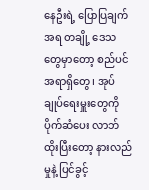နေဦးရဲ့ ပြောပြချက်အရ တချို့ ဒေသတွေမှာတော့ စည်ပင်အရာရှိတွေ၊ အုပ်ချုပ်ရေးမှူးတွေကို ပိုက်ဆံပေး လာဘ်ထိုးပြီးတော့ နားလည်မှုနဲ့ ပြင်ခွင့်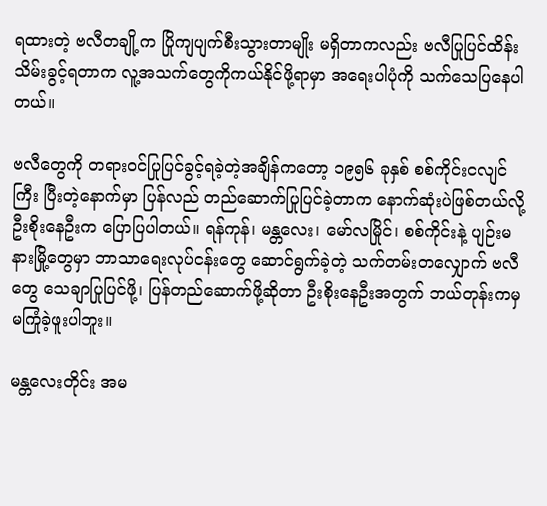ရထားတဲ့ ဗလီတချို့က ပြိုကျပျက်စီးသွားတာမျိုး မရှိတာကလည်း ဗလီပြုပြင်ထိန်းသိမ်းခွင့်ရတာက လူ့အသက်တွေကိုကယ်နိုင်ဖို့ရာမှာ အရေးပါပုံကို သက်သေပြနေပါတယ်။

ဗလီတွေကို တရားဝင်ပြုပြင်ခွင့်ရခဲ့တဲ့အချိန်ကတော့ ၁၉၅၆ ခုနှစ် စစ်ကိုင်းငလျင်ကြီး ပြီးတဲ့နောက်မှာ ပြန်လည် တည်ဆောက်ပြုပြင်ခဲ့တာက နောက်ဆုံးပဲဖြစ်တယ်လို့ ဦးစိုးနေဦးက ပြောပြပါတယ်။ ရန်ကုန်၊ မန္တလေး၊ မော်လမြိုင်၊ စစ်ကိုင်းနဲ့ ပျဉ်းမနားမြို့တွေမှာ ဘာသာရေးလုပ်ငန်းတွေ ဆောင်ရွက်ခဲ့တဲ့ သက်တမ်းတလျှောက် ဗလီတွေ သေချာပြုပြင်ဖို့၊ ပြန်တည်ဆောက်ဖို့ဆိုတာ ဦးစိုးနေဦးအတွက် ဘယ်တုန်းကမှ မကြုံခဲ့ဖူးပါဘူး။

မန္တလေးတိုင်း အမ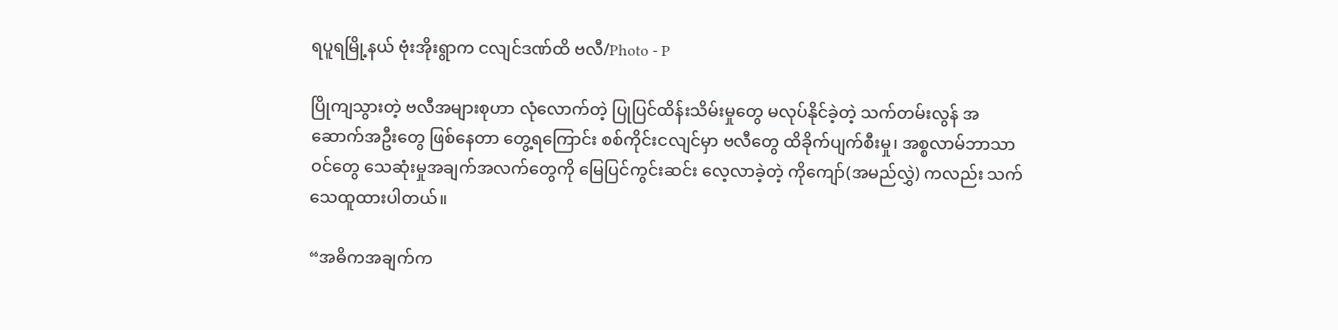ရပူရမြို့နယ် ဗုံးအိုးရွာက ငလျင်ဒဏ်ထိ ဗလီ/Photo - P

ပြိုကျသွားတဲ့ ဗလီအများစုဟာ လုံလောက်တဲ့ ပြုပြင်ထိန်းသိမ်းမှုတွေ မလုပ်နိုင်ခဲ့တဲ့ သက်တမ်းလွန် အဆောက်အဦးတွေ ဖြစ်နေတာ တွေ့ရကြောင်း စစ်ကိုင်းငလျင်မှာ ဗလီတွေ ထိခိုက်ပျက်စီးမှု၊ အစ္စလာမ်ဘာသာဝင်တွေ သေဆုံးမှုအချက်အလက်တွေကို မြေပြင်ကွင်းဆင်း လေ့လာခဲ့တဲ့ ကိုကျော်(အမည်လွှဲ) ကလည်း သက်သေထူထားပါတယ်။

“အဓိကအချက်က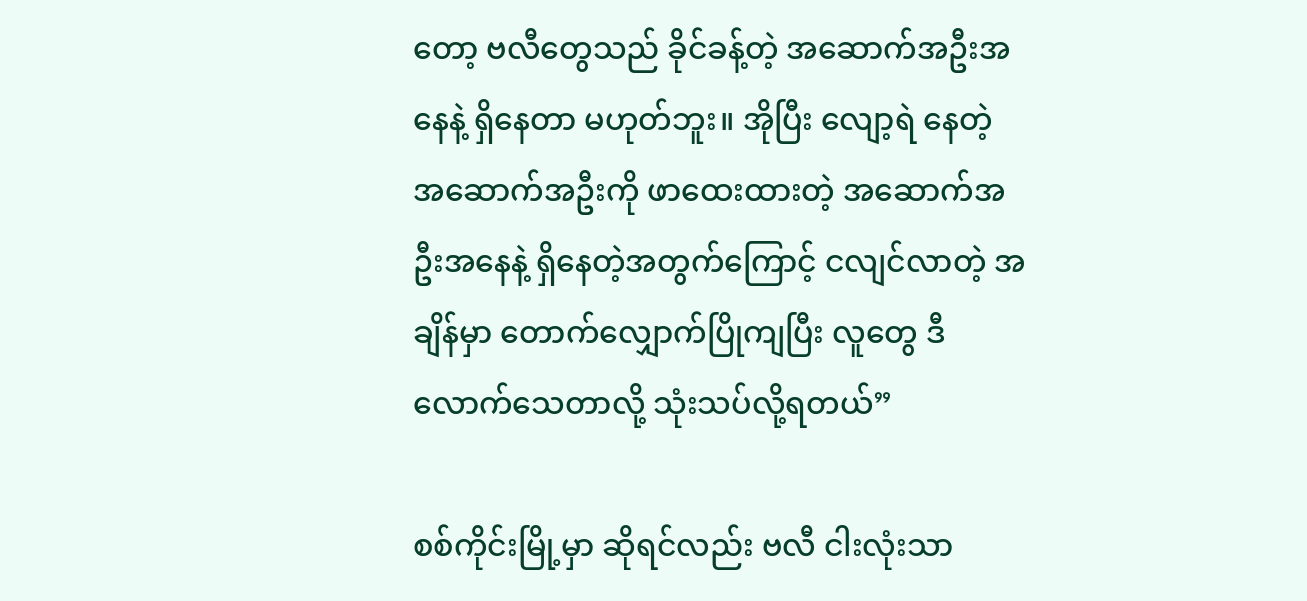တော့ ဗလီတွေသည် ခိုင်ခန့်တဲ့ အဆောက်အဦးအနေနဲ့ ရှိနေတာ မဟုတ်ဘူး။ အိုပြီး လျော့ရဲ နေတဲ့ အဆောက်အဦးကို ဖာထေးထားတဲ့ အဆောက်အဦးအနေနဲ့ ရှိနေတဲ့အတွက်ကြောင့် ငလျင်လာတဲ့ အချိန်မှာ တောက်လျှောက်ပြိုကျပြီး လူတွေ ဒီလောက်သေတာလို့ သုံးသပ်လို့ရတယ်”

စစ်ကိုင်းမြို့မှာ ဆိုရင်လည်း ဗလီ ငါးလုံးသာ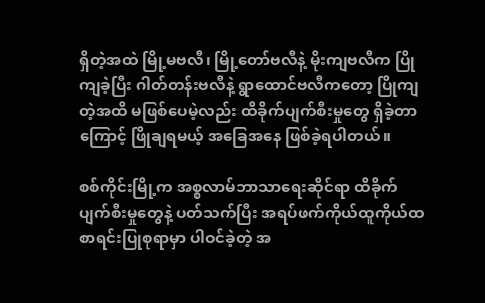ရှိတဲ့အထဲ မြို့မဗလီ၊ မြို့တော်ဗလီနဲ့ မိုးကျဗလီက ပြိုကျခဲ့ပြီး ဂါတ်တန်းဗလီနဲ့ ရွာထောင်ဗလီကတော့ ပြိုကျတဲ့အထိ မဖြစ်ပေမဲ့လည်း ထိခိုက်ပျက်စီးမှုတွေ ရှိခဲ့တာကြောင့် ဖြိုချရမယ့် အခြေအနေ ဖြစ်ခဲ့ရပါတယ်။

စစ်ကိုင်းမြို့က အစ္စလာမ်ဘာသာရေးဆိုင်ရာ ထိခိုက်ပျက်စီးမှုတွေနဲ့ ပတ်သက်ပြီး အရပ်ဖက်ကိုယ်ထူကိုယ်ထ စာရင်းပြုစုရာမှာ ပါဝင်ခဲ့တဲ့ အ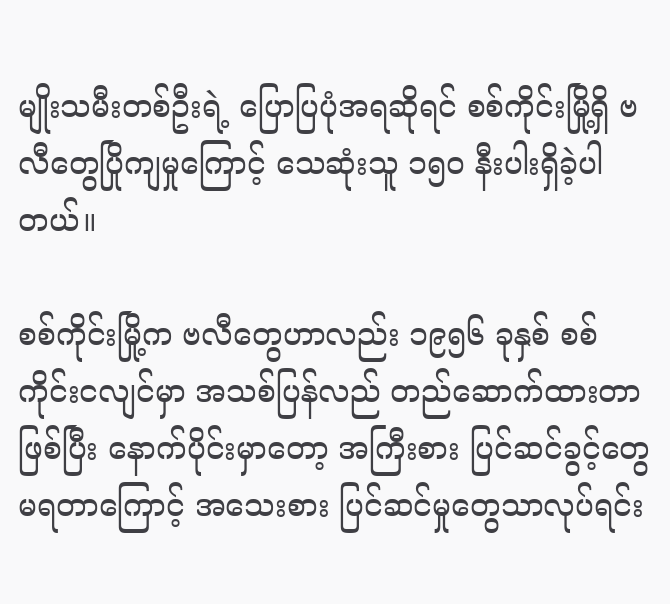မျိုးသမီးတစ်ဦးရဲ့ ပြောပြပုံအရဆိုရင် စစ်ကိုင်းမြို့ရှိ ဗလီတွေပြိုကျမှုကြောင့် သေဆုံးသူ ၁၅၀ နီးပါးရှိခဲ့ပါတယ်။

စစ်ကိုင်းမြို့က ဗလီတွေဟာလည်း ၁၉၅၆ ခုနှစ် စစ်ကိုင်းငလျင်မှာ အသစ်ပြန်လည် တည်ဆောက်ထားတာဖြစ်ပြီး နောက်ပိုင်းမှာတော့ အကြီးစား ပြင်ဆင်ခွင့်တွေ မရတာကြောင့် အသေးစား ပြင်ဆင်မှုတွေသာလုပ်ရင်း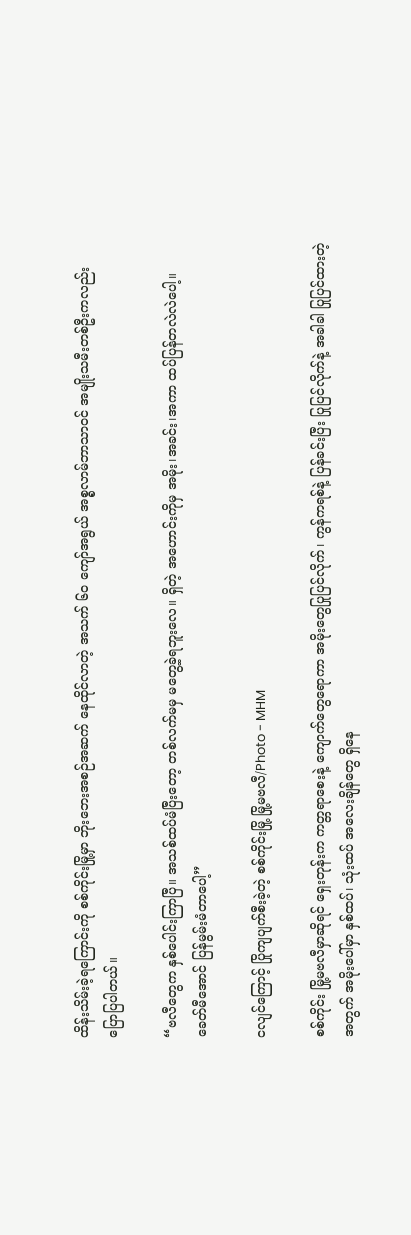ထိန်းသိမ်းခဲ့ရကြောင်းကို စစ်ကိုင်းမြို့မှာ ဘိုးဘေးအစဉ်အဆက် နေထိုင်လာတဲ့ အသက် ၆၀ ကျော်အရွယ် အစ္စလာမ်ဘာသာဝင် အမျိုးသမီးတစ်ဦးကလည်း ပြောပြပါတယ်။

“ဗလီတွေက နှစ်ပေါင်းကြာပြီ။ အသစ်ထပ်မံပြီးတော့ တစ်လက်မမှ မတွေ့ခဲ့ရဘူးလေ။ ရှိတဲ့ အဟောင်းကိုမှ အမိုး၊အခင်း၊အကာ ထပ်ပြန်တလဲလဲပေါ့။ ခေတ်မီအောင် ပြန်မွမ်းမံတာပေါ့”

ငလျင်ကြောင့် ပြိုကျပျက်စီးခဲ့တဲ့ စစ်ကိုင်းမြို့ မြို့မဗလီ/Photo - MHM

စစ်ကိုင်း မြို့မဗလီမှာဆိုရင် ရှေးတုန်းက ကတ္တရာစေးနဲ့ ကျောက်တွေရောကာ အမိုးတွေပြုပြင်လိုက်၊ ကွန်ကရစ်နဲ့ ပြန်ခင်းပြီး ပြုပြင်လိုက်နဲ့ အခါခါ ပြုပြင်ထားတဲ့အတွက် အမိုးပေါ်မှာ နှစ်ထပ်၊ သုံးထပ် အလေးချိန်တွေ ရှိနေ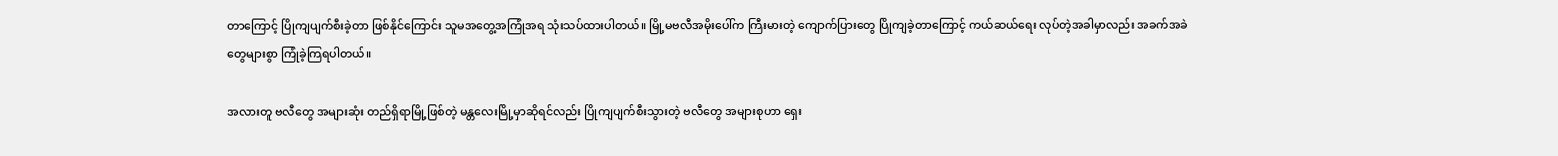တာကြောင့် ပြိုကျပျက်စီးခဲ့တာ ဖြစ်နိုင်ကြောင်း သူမအတွေ့အကြုံအရ သုံးသပ်ထားပါတယ်။ မြို့မဗလီအမိုးပေါ်က ကြီးမားတဲ့ ကျောက်ပြားတွေ ပြိုကျခဲ့တာကြောင့် ကယ်ဆယ်ရေး လုပ်တဲ့အခါမှာလည်း အခက်အခဲတွေများစွာ ကြုံခဲ့ကြရပါတယ်။

အလားတူ ဗလီတွေ အများဆုံး တည်ရှိရာမြို့ဖြစ်တဲ့ မန္တလေးမြို့မှာဆိုရင်လည်း ပြိုကျပျက်စီးသွားတဲ့ ဗလီတွေ အများစုဟာ ရှေး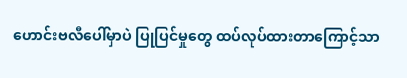ဟောင်းဗလီပေါ်မှာပဲ ပြုပြင်မှုတွေ ထပ်လုပ်ထားတာကြောင့်သာ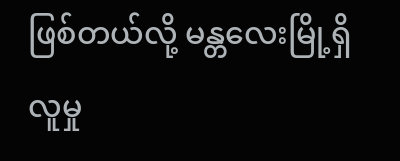ဖြစ်တယ်လို့ မန္တလေးမြို့ရှိ လူမှု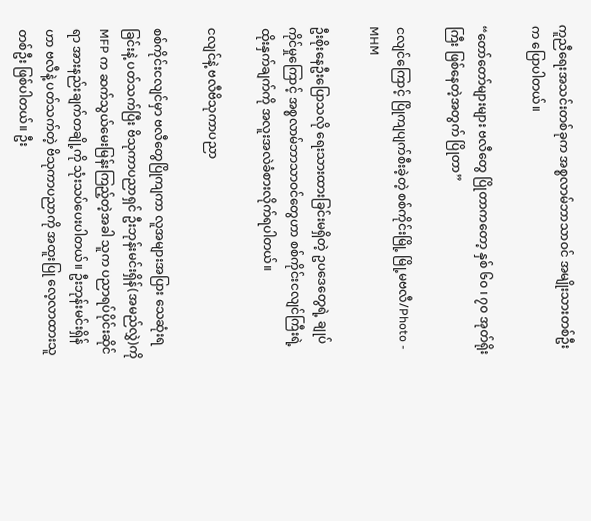ကူညီရေးအသင်းတစ်ခုက အစ္စလာမ်ဘာသာဝင် အမျိုးသားတစ်ဦးက ပြောပါတယ်။

“တော်တော်များများ ဗလီတွေ ပြိုတာကတော့ နှစ်‌ ၆၀ ၊ ၇၀ အုတ်ရိုးကြီး ဖြစ်နေတဲ့အတွက် ပြိုတာ”

ငလျင်ကြောင့် ပြိုကျပျက်စီးခဲ့တဲ့ စစ်ကိုင်းမြို့ မြို့မဗလီ/Photo - MHM

ဦးစိုးနေဦးပြောသလို ရေးသားထားခြင်းမရှိတဲ့ ဥပဒေတွေရဲ့ ချုပ်ကိုင်မှုကြောင့် အစ္စလာမ်ဘာသာဝင်တွေဟာ စစ်ကိုင်းငလျင်ကြီးရဲ့ ထိုးနှက်ချက်ကို အလူးအလဲခံစားလိုက်ရပါတယ်။

ငလျင်နဲ့ ဗလီဗိသုကာပညာ

စစ်ကိုင်းငလျင်မှာ ဗလီတွေပြိုကျကာ လူအများအပြား သေဆုံးရခြင်းနဲ့ ပတ်သက်ပြီး ဗိသုကာပညာရှင် ဦးဘုန်းမင်းရှိန်(အမည်လွှဲ)ကို MFP က ဆက်သွယ်မေးမြန်းကြည့်တဲ့အခါ သူက ပညာရပ်ပိုင်းဆိုင်ရာ အားနည်းချက်တချို့ကို သုံးသပ်ပေးပါတယ်။ ဦးဘုန်းမင်းရှိန်ဟာ ဗလီနဲ့ ပတ်သက်တဲ့ ဗိသုကာပညာကို အထူးပြု လေ့လာထားသူတစ်ဦး ဖြစ်ပါတယ်။ ဦး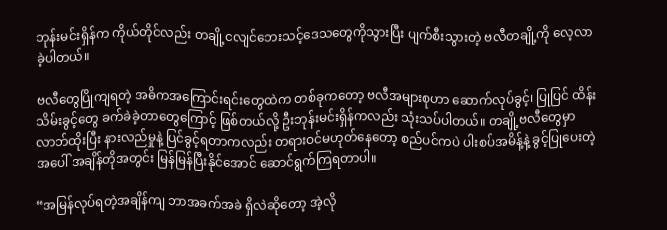ဘုန်းမင်းရှိန်က ကိုယ်တိုင်လည်း တချို့ငလျင်ဘေးသင့်ဒေသတွေကိုသွားပြီး ပျက်စီးသွားတဲ့ ဗလီတချို့ကို လေ့လာခဲ့ပါတယ်။

ဗလီတွေပြိုကျရတဲ့ အဓိကအကြောင်းရင်းတွေထဲက တစ်ခုကတော့ ဗလီအများစုဟာ ဆောက်လုပ်ခွင့်၊ ပြုပြင် ထိန်းသိမ်းခွင့်တွေ ခက်ခဲခဲ့တာ‌တွေကြောင့် ဖြစ်တယ်လို့‌ ဦးဘုန်းမင်းရှိန်ကလည်း သုံးသပ်ပါတယ်။ တချို့ဗလီတွေမှာ လာဘ်ထိုးပြီး နားလည်မှုနဲ့ ပြင်ခွင့်ရတာကလည်း တရားဝင်မဟုတ်နေတော့ စည်ပင်ကပဲ ပါးစပ်အမိန့်နဲ့ ခွင့်ပြုပေးတဲ့အပေါ် အချိန်တိုအတွင်း မြန်မြန်ပြီးနိုင်အောင် ဆောင်ရွက်ကြရတာပါ။

“အမြန်လုပ်ရတဲ့အချိန်ကျ ဘာအခက်အခဲ ရှိလဲဆိုတော့ အဲ့လို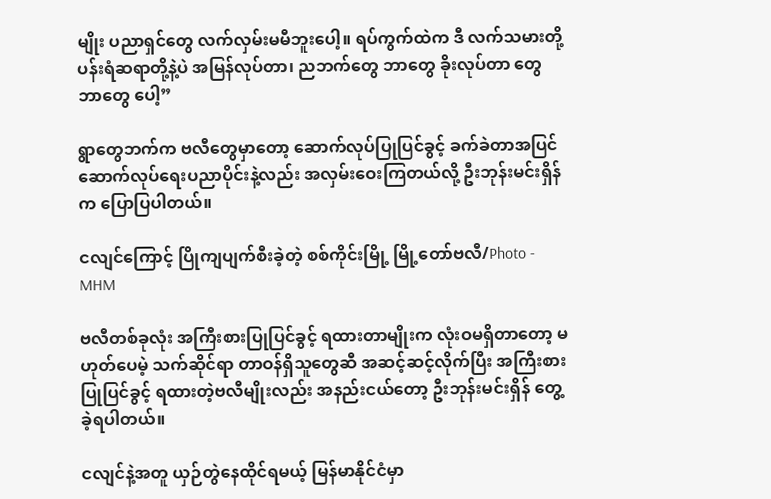မျိုး ပညာရှင်တွေ လက်လှမ်းမမီဘူးပေါ့။ ရပ်ကွက်ထဲက ဒီ လက်သမားတို့ ပန်းရံဆရာတို့နဲ့ပဲ အမြန်လုပ်တာ၊ ညဘက်တွေ ဘာတွေ ခိုးလုပ်တာ တွေ ဘာတွေ ပေါ့”

ရွာတွေဘက်က ဗလီတွေမှာတော့ ဆောက်လုပ်ပြုပြင်ခွင့် ခက်ခဲတာအပြင် ဆောက်လုပ်ရေးပညာပိုင်းနဲ့လည်း အလှမ်းဝေးကြတယ်လို့ ဦးဘုန်းမင်းရှိန်က ပြောပြပါတယ်။

ငလျင်ကြောင့် ပြိုကျပျက်စီးခဲ့တဲ့ စစ်ကိုင်းမြို့ မြို့တော်ဗလီ/Photo - MHM

ဗလီတစ်ခုလုံး အကြီးစားပြုပြင်ခွင့် ရထားတာမျိုးက လုံးဝမရှိတာတော့ မဟုတ်ပေမဲ့ သက်ဆိုင်ရာ တာဝန်ရှိသူတွေဆီ အဆင့်ဆင့်လိုက်ပြီး အကြီးစားပြုပြင်ခွင့် ရထားတဲ့ဗလီမျိုး‌လည်း အနည်းငယ်တော့ ဦးဘုန်းမင်းရှိန် တွေ့ခဲ့ရပါတယ်။

ငလျင်နဲ့အတူ ယှဉ်တွဲနေထိုင်ရမယ့် မြန်မာနိုင်ငံမှာ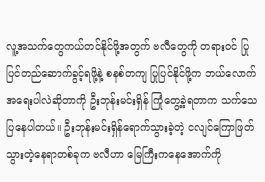လူ့အသက်တွေကယ်တင်နိုင်ဖို့အတွက် ဗလီတွေကို တရားဝင် ပြုပြင်တည်ဆောက်ခွင့်ရဖို့နဲ့ စနစ်တကျ ပြုပြင်နိုင်ဖို့က ဘယ်လောက်အရေးပါလဲဆိုတာကို ဦးဘုန်းမင်းရှိန် ကြုံတွေ့ခဲ့ရတာက သက်သေပြနေပါတယ်။ ဦးဘုန်းမင်းရှိန်ရောက်သွားခဲ့တဲ့ ငလျင်ကြောဖြတ်သွားတဲ့နေရာတစ်ခုက ဗလီဟာ မြေကြီးကနေအောက်ကို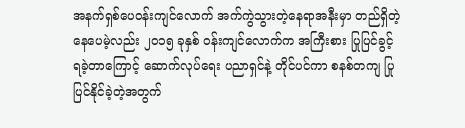အနက်ရှစ်ပေဝန်းကျင်လောက် အက်ကွဲသွားတဲ့နေရာအနီးမှာ တည်ရှိတဲ့နေပေမဲ့လည်း ၂၀၁၅ ခုနှစ် ဝန်းကျင်လောက်က အကြီးစား ပြုပြင်ခွင့်ရခဲ့တာကြောင့် ဆောက်လုပ်ရေး ပညာရှင်နဲ့ တိုင်ပင်ကာ စနစ်တကျ ပြုပြင်နိုင်ခဲ့တဲ့အတွက်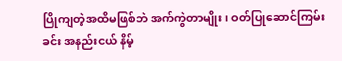ပြိုကျတဲ့အထိမဖြစ်ဘဲ အက်ကွဲတာမျိုး၊ ဝတ်ပြုဆောင်ကြမ်းခင်း အနည်းငယ် နိမ့်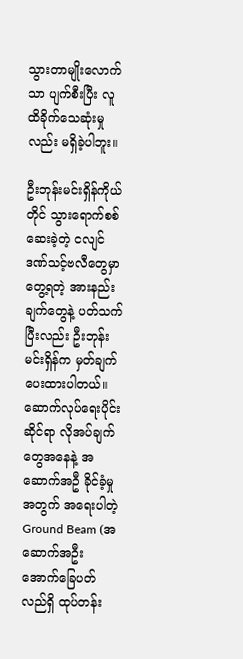သွားတာမျိုးလောက်သာ ပျက်စီးပြီး လူထိခိုက်သေဆုံးမှုလည်း မရှိခဲ့ပါဘူး။

ဦးဘုန်းမင်းရှိန်ကိုယ်တိုင် သွားရောက်စစ်ဆေးခဲ့တဲ့ ငလျင်ဒဏ်သင့်ဗလီတွေမှာ တွေ့ရတဲ့ အားနည်းချက်တွေနဲ့ ပတ်သက်ပြီးလည်း ဦးဘုန်းမင်းရှိန်က မှတ်ချက်ပေးထားပါတယ်။ ဆောက်လုပ်ရေးပိုင်းဆိုင်ရာ လိုအပ်ချက်တွေအနေနဲ့ အဆောက်အဦ ခိုင်ခံ့မှုအတွက် အရေးပါတဲ့ Ground Beam (အဆောက်အဦး အောက်ခြေပတ်လည်ရှိ ထုပ်တန်း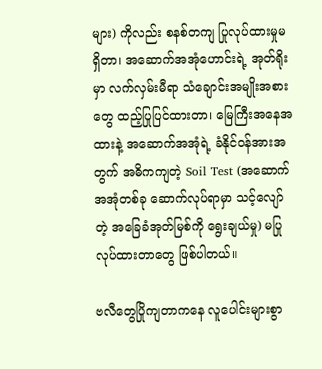များ) ကိုလည်း စနစ်တကျ ပြုလုပ်ထားမှုမရှိတာ၊ အဆောက်အအုံဟောင်းရဲ့ အုတ်ရိုးမှာ လက်လှမ်းမီရာ သံချောင်းအမျိုးအစားတွေ ထည့်ပြုပြင်ထားတာ၊ မြေကြီးအနေအထားနဲ့ အဆောက်အအုံရဲ့ ခံနိုင်ဝန်အားအတွက် အဓိကကျတဲ့ Soil Test (အဆောက်အအုံတစ်ခု ဆောက်လုပ်ရာမှာ သင့်လျော်တဲ့ အခြေခံအုတ်မြစ်ကို ရွေးချယ်မှု) မပြုလုပ်ထားတာတွေ ဖြစ်ပါတယ်။

ဗလီတွေပြိုကျတာကနေ လူပေါင်းများစွာ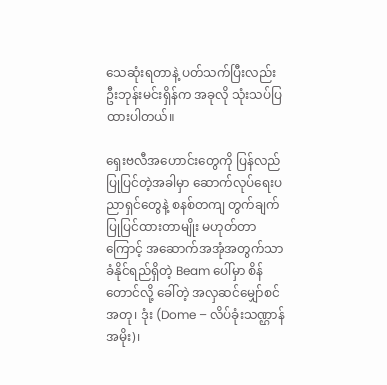သေဆုံးရတာနဲ့ ပတ်သက်ပြီးလည်း ဦးဘုန်းမင်းရှိန်က အခုလို သုံးသပ်ပြထားပါတယ်။

ရှေးဗလီအဟောင်းတွေကို ပြန်လည်ပြုပြင်တဲ့အခါမှာ ဆောက်လုပ်ရေးပညာရှင်တွေနဲ့ စနစ်တကျ တွက်ချက် ပြုပြင်ထားတာမျိုး မဟုတ်တာကြောင့် အဆောက်အအုံအတွက်သာ ခံနိုင်ရည်ရှိတဲ့ Beam ပေါ်မှာ စိန်တောင်လို့ ခေါ်တဲ့ အလှဆင်မျှော်စင်အတု၊ ဒုံး (Dome – လိပ်ခုံးသဏ္ဌာန်အမိုး)၊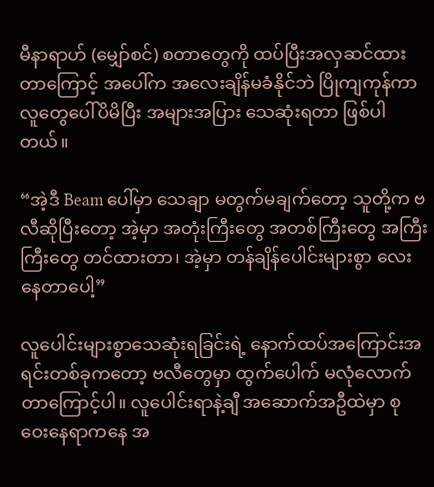မီနာရာဟ် (မျှော်စင်) စတာတွေကို ထပ်ပြီးအလှဆင်ထားတာကြောင့် အပေါ်က အလေးချိန်မခံနိုင်ဘဲ ပြိုကျကုန်ကာ လူတွေပေါ်ပိမိပြီး အများအပြား သေဆုံးရတာ ဖြစ်ပါတယ်။

“အဲ့ဒီ Beam ပေါ်မှာ သေချာ မတွက်မချက်တော့ သူတို့က ဗလီဆိုပြီးတော့ အဲ့မှာ အတုံးကြီးတွေ အတစ်ကြီးတွေ အကြီးကြီးတွေ တင်ထားတာ၊ အဲ့မှာ တန်ချိန်ပေါင်းများစွာ လေးနေတာပေါ့”

လူပေါင်းများစွာသေဆုံးရခြင်းရဲ့ နောက်ထပ်အကြောင်းအရင်းတစ်ခုကတော့ ဗလီတွေမှာ ထွက်ပေါက် မလုံလောက်တာကြောင့်ပါ။ လူပေါင်းရာနဲ့ချီ အဆောက်အဦထဲမှာ စုဝေးနေရာကနေ အ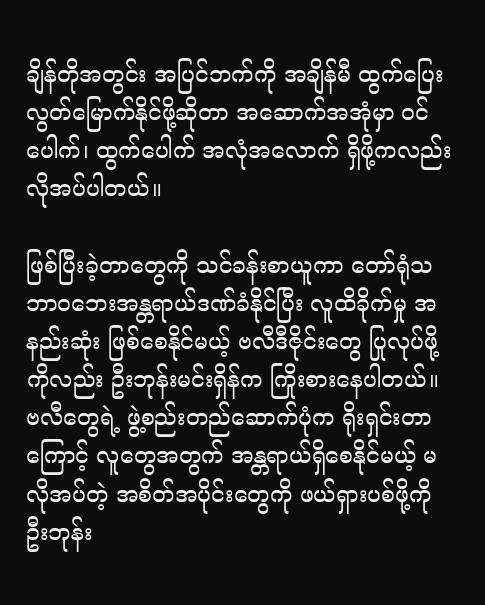ချိန်တိုအတွင်း အပြင်ဘက်ကို အချိန်မီ ထွက်ပြေးလွတ်မြောက်နိုင်ဖို့ဆိုတာ အဆောက်အအုံမှာ ဝင်ပေါက်၊ ထွက်ပေါက် အလုံအလောက် ရှိဖို့ကလည်း လိုအပ်ပါတယ်။

ဖြစ်ပြီးခဲ့တာတွေကို သင်ခန်းစာယူကာ တော်ရုံသဘာဝဘေးအန္တရာယ်ဒဏ်ခံနိုင်ပြီး လူထိခိုက်မှု အနည်းဆုံး ဖြစ်စေနိုင်မယ့် ဗလီဒီဇိုင်းတွေ ပြုလုပ်ဖို့ကိုလည်း ဦးဘုန်းမင်းရှိန်က ကြိုးစားနေပါတယ်။ ဗလီတွေရဲ့ ဖွဲ့စည်းတည်‌ဆောက်ပုံက ရိုးရှင်းတာကြောင့် လူတွေအတွက် အန္တရာယ်ရှိစေနိုင်မယ့် မလိုအပ်တဲ့ အစိတ်အပိုင်းတွေကို ဖယ်ရှားပစ်ဖို့ကို ဦးဘုန်း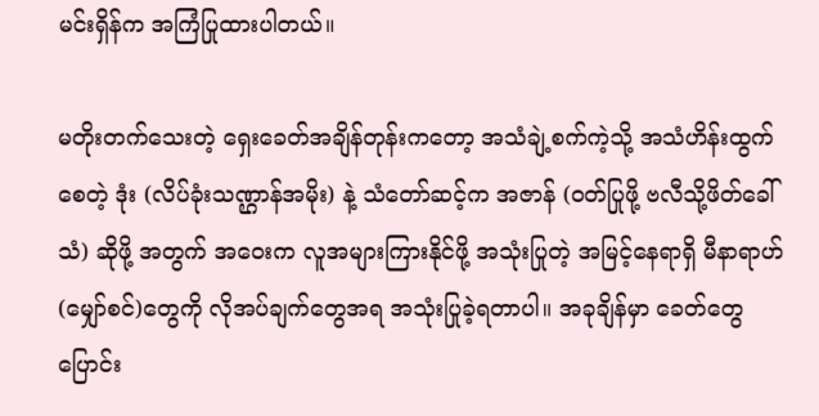မင်းရှိန်က အကြံပြုထားပါတယ်။

မတိုးတက်သေးတဲ့ ရှေးခေတ်အချိန်တုန်းကတော့ အသံချဲ့စက်ကဲ့သို့ အသံဟိန်းထွက်စေတဲ့ ဒုံး (လိပ်ခုံးသဏ္ဌာန်အမိုး) နဲ့ သံတော်ဆင့်က အဇာန် (ဝတ်ပြုဖို့ ဗလီသို့ဖိတ်ခေါ်သံ) ဆိုဖို့ အတွက် အဝေးက လူအများကြားနိုင်ဖို့ အသုံးပြုတဲ့ အမြင့်နေရာရှိ မီနာရာဟ် (မျှော်စင်)တွေကို လိုအပ်ချက်တွေအရ အသုံးပြုခဲ့ရတာပါ။ အခုချိန်မှာ ခေတ်တွေ ပြောင်း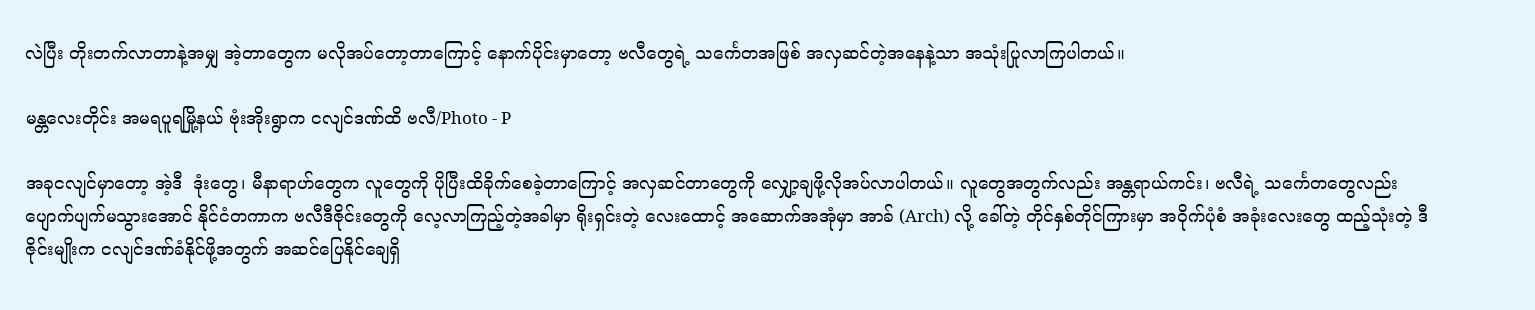လဲပြီး တိုးတက်လာတာနဲ့အမျှ အဲ့တာတွေက မလိုအပ်တော့တာကြောင့် နောက်ပိုင်းမှာတော့ ဗလီတွေရဲ့ သ‌င်္ကေတအဖြစ် အလှဆင်တဲ့အနေနဲ့သာ အသုံးပြုလာကြပါတယ်။

မန္တလေးတိုင်း အမရပူရမြို့နယ် ဗုံးအိုးရွာက ငလျင်ဒဏ်ထိ ဗလီ/Photo - P

အခုငလျင်မှာတော့ အဲ့ဒီ  ဒုံးတွေ၊ မီနာရာဟ်တွေက လူတွေကို ပိုပြီးထိခိုက်စေခဲ့တာကြောင့် အလှဆင်တာတွေကို လျှော့ချဖို့လိုအပ်လာပါတယ်။ လူတွေအတွက်လည်း အန္တရာယ်ကင်း၊ ဗလီရဲ့ သင်္ကေတတွေလည်း ပျောက်ပျက်မသွားအောင် နိုင်ငံတကာက ‌ဗလီဒီဇိုင်းတွေကို လေ့လာကြည့်တဲ့အခါမှာ ရိုးရှင်းတဲ့ လေးထောင့် အဆောက်အအုံမှာ အာခ် (Arch) လို့ ခေါ်တဲ့ တိုင်နှစ်တိုင်ကြားမှာ အဝိုက်ပုံစံ အခုံးလေးတွေ ထည့်သုံးတဲ့ ဒီဇိုင်းမျိုးက ငလျင်ဒဏ်ခံနိုင်ဖို့အတွက် အဆင်ပြေနိုင်ချေရှိ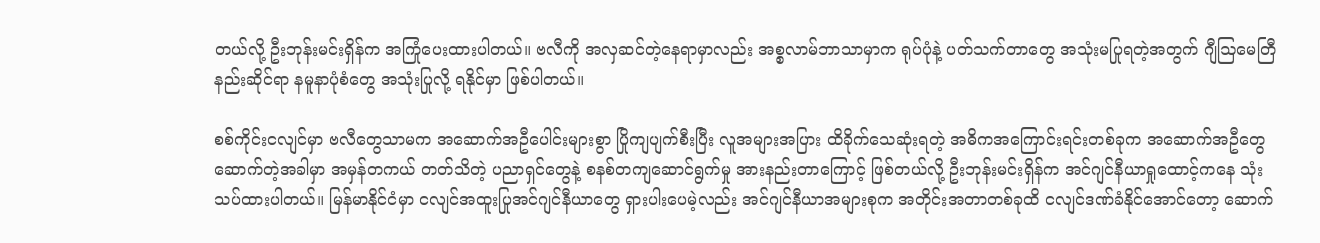တယ်လို့ ဦးဘုန်းမင်းရှိန်က အကြုံပေးထားပါတယ်။ ဗလီကို အလှဆင်တဲ့နေရာမှာလည်း အစ္စလာမ်ဘာသာမှာက ရုပ်ပုံနဲ့ ပတ်သက်တာတွေ အသုံးမပြုရတဲ့အတွက် ဂျီဩမေတြီနည်းဆိုင်ရာ နမူနာပုံစံတွေ အသုံးပြုလို့ ရနိုင်မှာ ဖြစ်ပါတယ်။

စစ်ကိုင်းငလျင်မှာ ဗလီတွေသာမက အဆောက်အဦပေါင်းများစွာ ပြိုကျပျက်စီးပြီး လူအများအပြား ထိခိုက်သေဆုံးရတဲ့ အဓိကအကြောင်းရင်းတစ်ခုက အဆောက်အဦတွေ ဆောက်တဲ့အခါမှာ အမှန်တကယ် တတ်သိတဲ့ ပညာရှင်တွေနဲ့ စနစ်တကျဆောင်ရွက်မှု အားနည်းတာကြောင့် ဖြစ်တယ်လို့ ဦးဘုန်းမင်းရှိန်က အင်ဂျင်နီယာရှုထောင့်ကနေ သုံးသပ်ထားပါတယ်။ မြန်မာနိုင်ငံမှာ ငလျင်အထူးပြုအင်ဂျင်နီယာတွေ ရှားပါးပေမဲ့လည်း အင်ဂျင်နီယာအများစုက အတိုင်းအတာတစ်ခုထိ ငလျင်ဒဏ်ခံနိုင်အောင်တော့ ဆောက်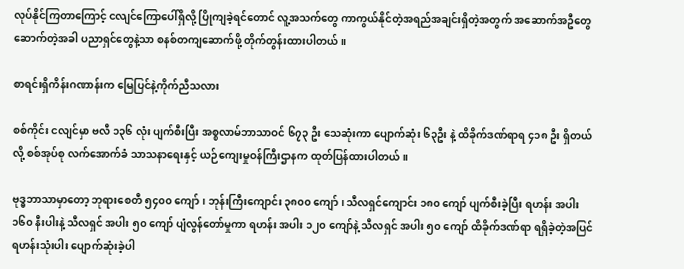လုပ်နိုင်ကြတာကြောင့် ငလျင်ကြောပေါ်ရှိလို့ ပြိုကျခဲ့ရင်တောင် လူ့အသက်တွေ ကာကွယ်နိုင်တဲ့အရည်အချင်းရှိတဲ့အတွက် အဆောက်အဦတွေဆောက်တဲ့အခါ ပညာရှင်တွေနဲ့သာ စနစ်တကျဆောက်ဖို့ တိုက်တွန်းထားပါတယ်။

စာရင်းရှိကိန်းဂဏာန်းက မြေပြင်နဲ့ကိုက်ညီသလား

စစ်ကိုင်း ငလျင်မှာ ဗလီ ၁၃၆ လုံး ပျက်စီးပြီး အစ္စလာမ်ဘာသာဝင် ၆၇၃ ဦး သေဆုံးကာ ပျောက်ဆုံး ၆၃ဦး နဲ့ ထိခိုက်ဒဏ်ရာရ ၄၁၈ ဦး ရှိတယ်လို့ စစ်အုပ်စု လက်အောက်ခံ သာသနာရေးနှင့် ယဉ်ကျေးမှုဝန်ကြီးဌာနက ထုတ်ပြန်ထားပါတယ်။

ဗုဒ္ဓဘာသာမှာတော့ ဘုရားစေတီ ၅၄၀၀ ကျော်၊ ဘုန်းကြီးကျောင်း ၃၈၀၀ ကျော်၊ သီလရှင်ကျောင်း ၁၈၀ ကျော် ပျက်စီးခဲ့ပြီး ရဟန်း အပါး ၁၆၀ နီးပါးနဲ့ သီလရှင် အပါး ၅၀ ကျော် ပျံလွန်တော်မှုကာ ရဟန်း အပါး ၁၂၀ ကျော်နဲ့ သီလရှင် အပါး ၅၀ ကျော် ထိခိုက်ဒဏ်ရာ ရရှိခဲ့တဲ့အပြင် ရဟန်းသုံးပါး ပျောက်ဆုံးခဲ့ပါ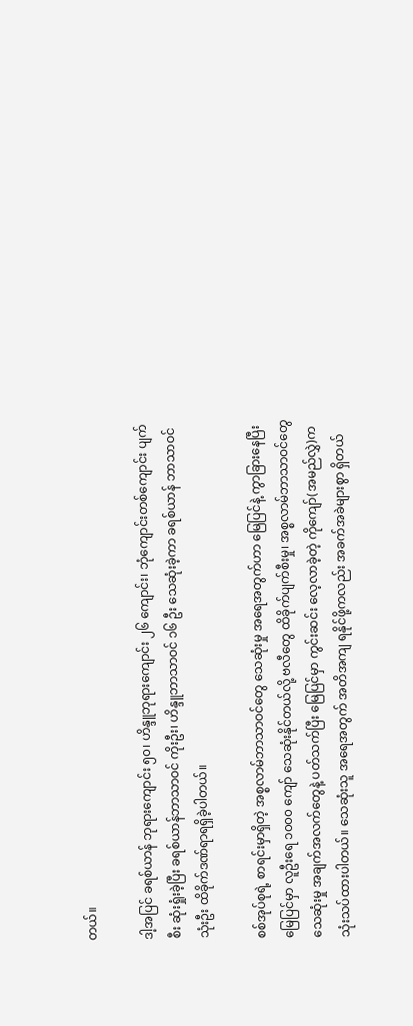တယ်။

ဒါ့အပြင် ခရစ်ယာန် ဘုရားကျောင်း ၅၀၊ ဟိန္ဒူဘုရားကျောင်း ၂၆ ကျောင်း၊ ဘုံကျောင်းတစ်ကျောင်း ပျက်စီး ဆုံးရှုံးခဲ့ပြီး ခရစ်ယာန်ဘာသာဝင် ကိုးဦး၊ ဟိန္ဒူဘာသာဝင် ၁၆ ဦး သေဆုံးခဲ့ကာ ခရစ်ယာန် ဘာသာဝင် သုံးဦး ထိခိုက်ဒဏ်ရာရရှိခဲ့ပါတယ်။

စစ်အုပ်စုရဲ့ စာရင်းမှာရှိတဲ့ အစ္စလာမ်ဘာသာဝင်တွေ သေဆုံးမှု အရေအတွက်ဟာ မြေပြင်နဲ့ ကွာခြားနေပြီး မြေပြင်မှာ လူဦးရေ ၁၀၀၀ ကျော် သေဆုံးနိုင်တယ်လို့ ဗလီတွေ ထိခိုက်ပျက်စီးမှု၊ အစ္စလာမ်ဘာသာဝင်တွေ သေဆုံးမှု အချက်အလက်တွေနဲ့ ပတ်သက်ပြီး မြေပြင်မှာ ကွင်းဆင်း လေ့လာခဲ့တဲ့ ကိုကျော်(အမည်လွှဲ)က သုံးသပ်ထားပါတယ်။ သေဆုံးသူ အရေအတွက် အတိအကျ ရနိုင်ဖို့ကလည်း အခက်အခဲများစွာ ရှိတယ်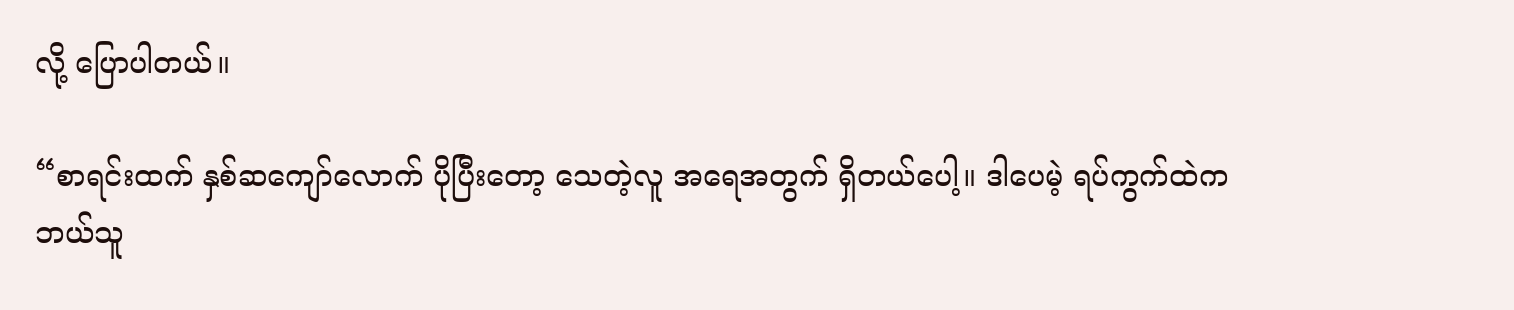လို့ ပြောပါတယ်။

“စာရင်းထက် နှစ်ဆကျော်လောက် ပိုပြီးတော့ သေတဲ့လူ အရေအတွက် ရှိတယ်ပေါ့။ ဒါပေမဲ့ ရပ်ကွက်ထဲက ဘယ်သူ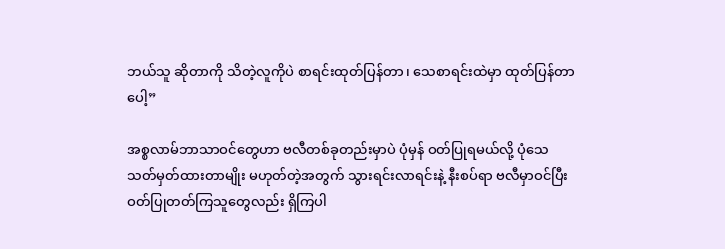ဘယ်သူ ဆိုတာကို သိတဲ့လူကိုပဲ စာရင်းထုတ်ပြန်တာ၊ သေစာရင်းထဲမှာ ထုတ်ပြန်တာပေါ့”

အစ္စလာမ်ဘာသာဝင်တွေဟာ ဗလီတစ်ခုတည်းမှာပဲ ပုံမှန် ဝတ်ပြုရမယ်လို့ ပုံသေ သတ်မှတ်ထားတာမျိုး မဟုတ်တဲ့အတွက် သွားရင်းလာရင်းနဲ့ နီးစပ်ရာ ဗလီမှာဝင်ပြီး ဝတ်ပြုတတ်ကြသူ‌တွေလည်း ရှိကြပါ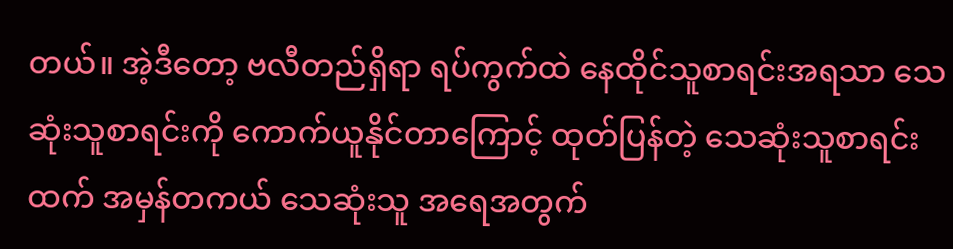တယ်။ အဲ့ဒီတော့ ဗလီတည်ရှိရာ ရပ်ကွက်ထဲ နေထိုင်သူစာရင်းအရသာ သေဆုံးသူစာရင်းကို ကောက်ယူနိုင်တာကြောင့် ထုတ်ပြန်တဲ့ သေဆုံးသူစာရင်းထက် အမှန်တကယ် သေဆုံးသူ အရေအတွက်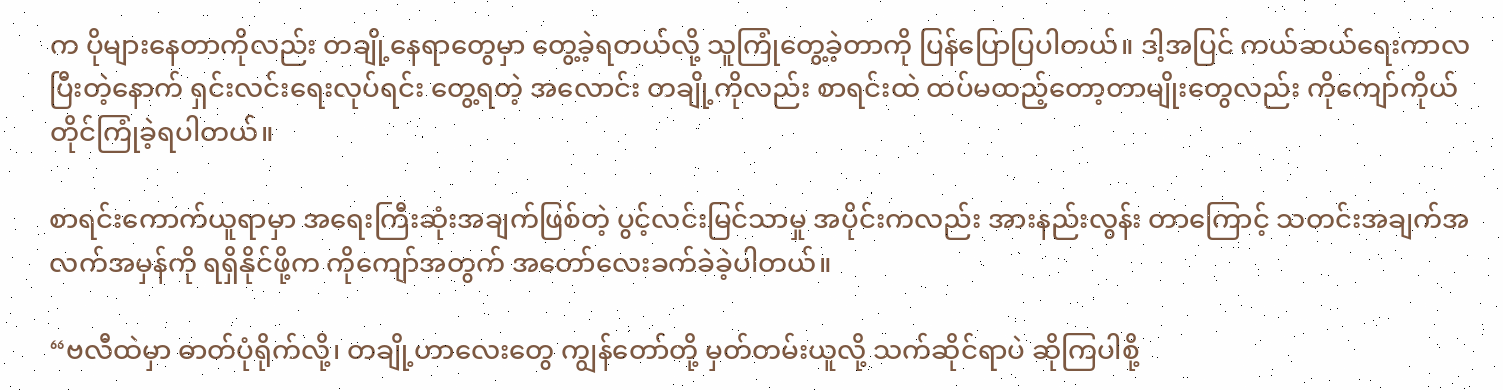က ပိုများနေတာကိုလည်း တချို့နေရာတွေမှာ တွေ့ခဲ့ရတယ်လို့ သူကြုံတွေ့ခဲ့တာကို ပြန်ပြောပြပါတယ်။ ဒါ့အပြင် ကယ်ဆယ်ရေးကာလ ပြီးတဲ့နောက် ရှင်းလင်းရေးလုပ်ရင်း တွေ့ရတဲ့ အလောင်း တချို့ကိုလည်း စာရင်းထဲ ထပ်မထည့်တော့တာမျိုးတွေလည်း ကိုကျော်ကိုယ်တိုင်ကြုံခဲ့ရပါတယ်။

စာရင်းကောက်ယူရာမှာ အရေးကြီးဆုံးအချက်ဖြစ်တဲ့ ပွင့်လင်းမြင်သာမှု အပိုင်းကလည်း အားနည်းလွန်း တာကြောင့် သတင်းအချက်အလက်အမှန်ကို ရရှိနိုင်ဖို့က ကိုကျော်အတွက် အတော်လေးခက်ခဲခဲ့ပါတယ်။

“ဗလီထဲမှာ ဓာတ်ပုံရိုက်လို့၊ တချို့ဟာလေးတွေ ကျွန်တော်တို့ မှတ်တမ်းယူလို့ သက်ဆိုင်ရာပဲ ဆိုကြပါစို့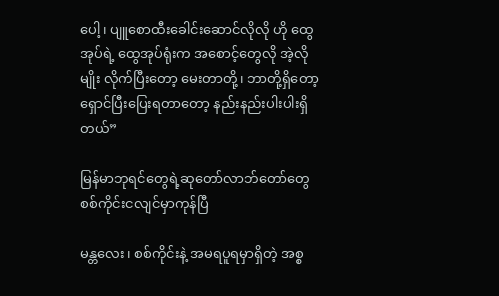ပေါ့၊ ပျူစောထီးခေါင်းဆောင်လိုလို ဟို ထွေအုပ်ရဲ့ ထွေအုပ်ရုံးက အစောင့်တွေလို အဲ့လိုမျိုး လိုက်ပြီးတော့ မေးတာတို့၊ ဘာတို့ရှိတော့ ရှောင်ပြီးပြေးရတာ‌တော့ နည်းနည်းပါးပါးရှိတယ်”

မြန်မာဘုရင်တွေရဲ့ဆုတော်လာဘ်တော်တွေ စစ်ကိုင်းငလျင်မှာကုန်ပြီ

မန္တလေး၊ စစ်ကိုင်းနဲ့ အမရပူရမှာရှိတဲ့ အစ္စ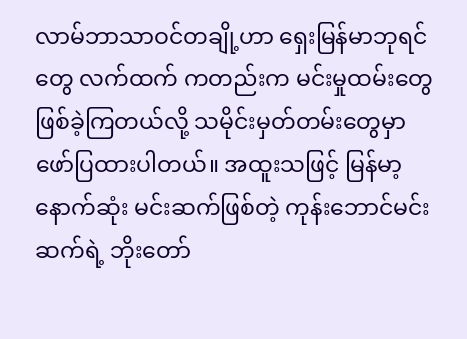လာမ်ဘာသာဝင်တချို့ဟာ ရှေးမြန်မာဘုရင်တွေ လက်ထက် ကတည်းက မင်းမှုထမ်းတွေ ဖြစ်ခဲ့ကြတယ်လို့ သမိုင်းမှတ်တမ်းတွေမှာ ဖော်ပြထားပါတယ်။ အထူးသဖြင့် မြန်မာ့နောက်ဆုံး မင်းဆက်ဖြစ်တဲ့ ကုန်းဘောင်မင်းဆက်ရဲ့ ဘိုးတော်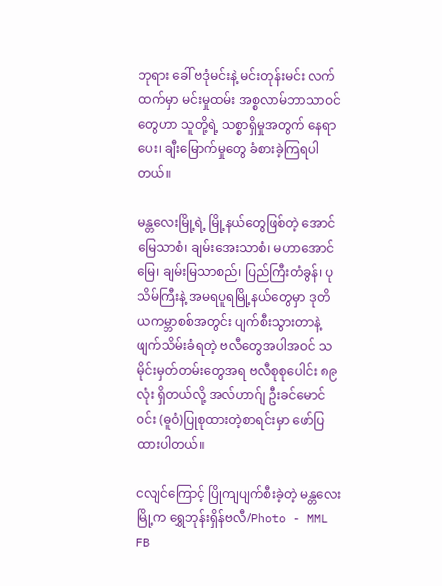ဘုရား ခေါ် ဗဒုံမင်းနဲ့ မင်းတုန်းမင်း လက်ထက်မှာ မင်းမှုထမ်း အစ္စလာမ်ဘာသာဝင်တွေဟာ သူတို့ရဲ့ သစ္စာရှိမှုအတွက် နေရာပေး၊ ချီးမြောက်မှုတွေ ခံစားခဲ့ကြရပါတယ်။

မန္တလေးမြို့ရဲ့ မြို့နယ်တွေဖြစ်တဲ့ အောင်မြေသာစံ၊ ချမ်းအေးသာစံ၊ မဟာအောင်မြေ၊ ချမ်းမြသာစည်၊ ပြည်ကြီးတံခွန်၊ ပုသိမ်ကြီးနဲ့ အမရပူရမြို့နယ်တွေမှာ ဒုတိယကမ္ဘာစစ်အတွင်း ပျက်စီးသွားတာနဲ့ ဖျက်သိမ်းခံရတဲ့ ဗလီတွေအပါအဝင် သမိုင်းမှတ်တမ်းတွေအရ ဗလီစုစုပေါင်း ၈၉ လုံး ရှိတယ်လို့ အလ်ဟာဂ်ျ ဦးခင်မောင်၀င်း (ဓူဝံ)ပြုစုထားတဲ့စာရင်းမှာ ဖော်ပြထားပါတယ်။

ငလျင်ကြောင့် ပြိုကျပျက်စီးခဲ့တဲ့ မန္တလေးမြို့က ရွှေဘုန်းရှိန်ဗလီ/Photo - MML FB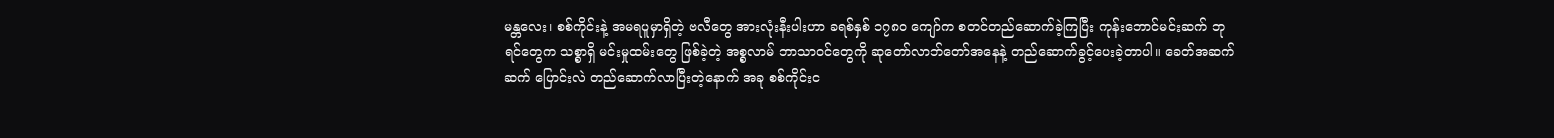မန္တလေး၊ စစ်ကိုင်းနဲ့ အမရပူမှာရှိတဲ့ ဗလီတွေ အားလုံးနီးပါးဟာ ခရစ်နှစ် ၁၇၈၀ ကျော်က စတင်တည်ဆောက်ခဲ့ကြပြီး ကုန်းဘောင်မင်းဆက် ဘုရင်တွေက သစ္စာရှိ မင်းမှုထမ်းတွေ ဖြစ်ခဲ့တဲ့ အစ္စလာမ် ဘာသာဝင်တွေကို ဆုတော်လာဘ်တော်အနေနဲ့ တည်ဆောက်ခွင့်ပေးခဲ့တာပါ။ ခေတ်အဆက်ဆက် ပြောင်းလဲ တည်ဆောက်လာပြီးတဲ့နောက် အခု စစ်ကိုင်းင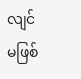လျင် မဖြစ်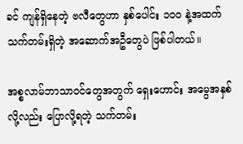ခင် ကျန်ရှိနေတဲ့ ဗလီတွေဟာ နှစ်ပေါင်း ၁၀၀ နဲ့အထက် သက်တမ်းရှိတဲ့ အဆောက်အဦတွေပဲ ဖြစ်ပါတယ်။

အစ္စလာမ်ဘာသာဝင်တွေအတွက် ရှေးဟောင်း အမွေအနှစ်လို့လည်း ပြောလို့ရတဲ့ သက်တမ်း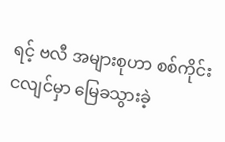ရင့် ဗလီ အများစုဟာ စစ်ကိုင်းငလျင်မှာ မြေခသွားခဲ့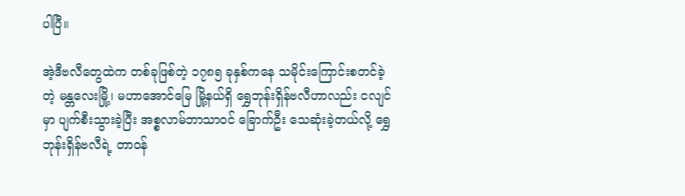ပါပြီ။

အဲ့ဒီဗလီတွေထဲက တစ်ခုဖြစ်တဲ့ ၁၇၈၅ ခုနှစ်ကနေ သမိုင်းကြောင်းစတင်ခဲ့တဲ့ မန္တလေးမြို့၊ မဟာအောင်မြေ မြို့နယ်ရှိ ရွှေဘုန်းရှိန်ဗလီဟာလည်း ငလျင်မှာ ပျက်စီးသွားခဲ့ပြီး အစ္စလာမ်ဘာသာဝင် ခြောက်ဦး သေဆုံးခဲ့တယ်လို့ ရွှေဘုန်းရှိန်ဗလီရဲ့ တာဝန်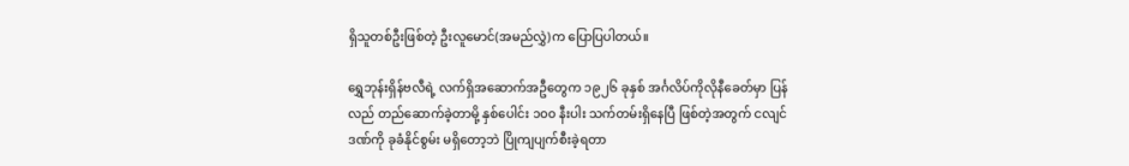ရှိသူတစ်ဦးဖြစ်တဲ့ ဦးလူမောင်(အမည်လွှဲ)က ပြောပြပါတယ်။

ရွှေဘုန်းရှိန်ဗလီရဲ့ လက်ရှိအဆောက်အဦတွေက ၁၉၂၆ ခုနှစ် အင်္ဂလိပ်ကိုလိုနီခေတ်မှာ ပြန်လည် တည်ဆောက်ခဲ့တာမို့ နှစ်ပေါင်း ၁၀၀ နီးပါး သက်တမ်းရှိနေပြီ ဖြစ်တဲ့အတွက် ငလျင်ဒဏ်ကို ခုခံနိုင်စွမ်း မရှိတော့ဘဲ ပြိုကျပျက်စီးခဲ့ရတာ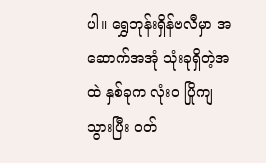ပါ။ ရွှေဘုန်းရှိန်ဗလီမှာ အဆောက်အအုံ သုံးခုရှိတဲ့အထဲ နှစ်ခုက လုံးဝ ပြိုကျသွားပြီး ဝတ်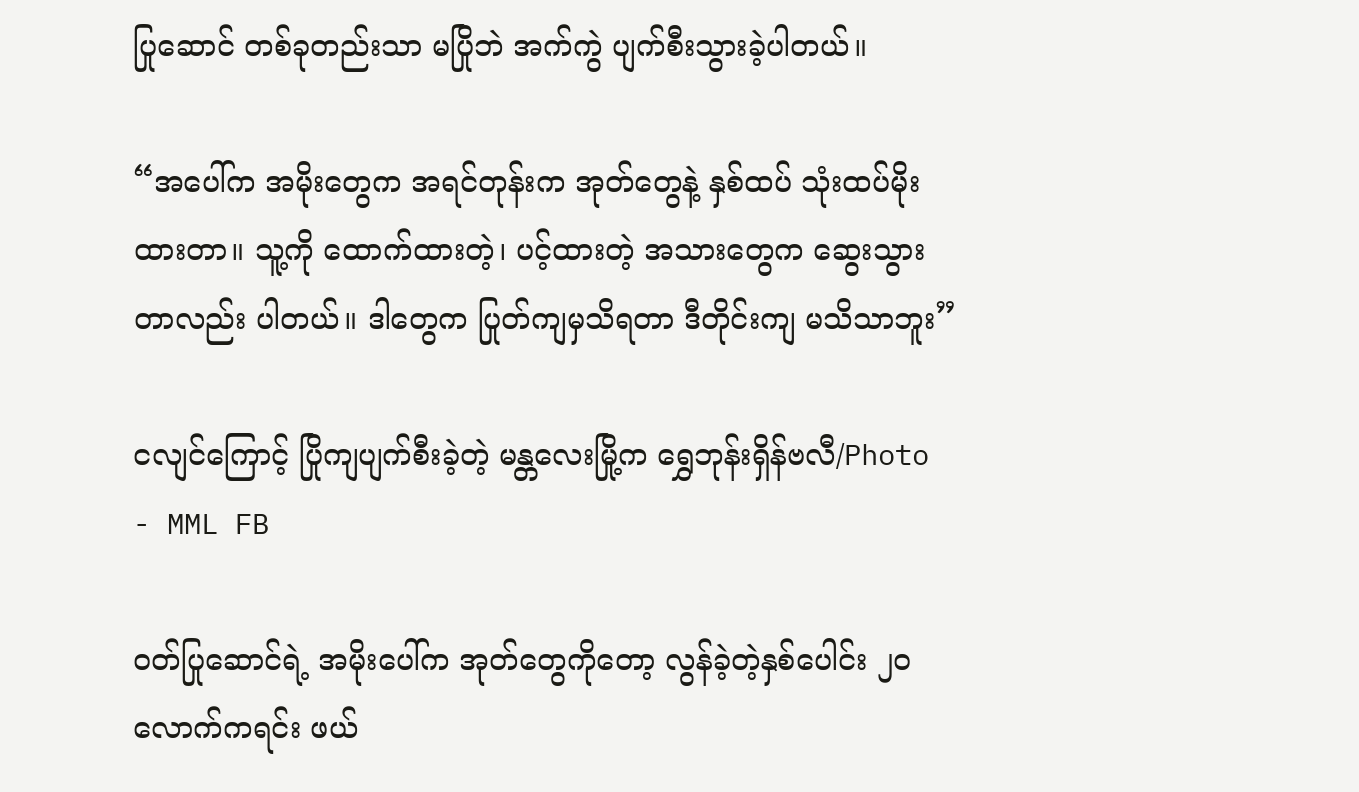ပြုဆောင် တစ်ခုတည်းသာ မပြိုဘဲ အက်ကွဲ ပျက်စီးသွားခဲ့ပါတယ်။

“အ‌ပေါ်က အမိုးတွေက အရင်တုန်းက အုတ်တွေနဲ့ နှစ်ထပ် သုံးထပ်မိုးထားတာ။ သူ့ကို ထောက်ထားတဲ့၊ ပင့်ထားတဲ့ အသားတွေက ဆွေးသွားတာလည်း ပါတယ်။ ဒါတွေက ပြုတ်ကျမှသိရတာ ဒီတိုင်းကျ မသိသာဘူး”

ငလျင်ကြောင့် ပြိုကျပျက်စီးခဲ့တဲ့ မန္တလေးမြို့က ရွှေဘုန်းရှိန်ဗလီ/Photo - MML FB

ဝတ်ပြုဆောင်ရဲ့ အမိုးပေါ်က အုတ်တွေကိုတော့ လွန်ခဲ့တဲ့နှစ်ပေါင်း ၂၀ လောက်ကရင်း ဖယ်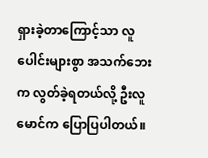ရှားခဲ့တာကြောင့်သာ လူပေါင်းများစွာ အသက်ဘေးက လွတ်ခဲ့ရတယ်လို့ ဦးလူမောင်က ပြောပြပါတယ်။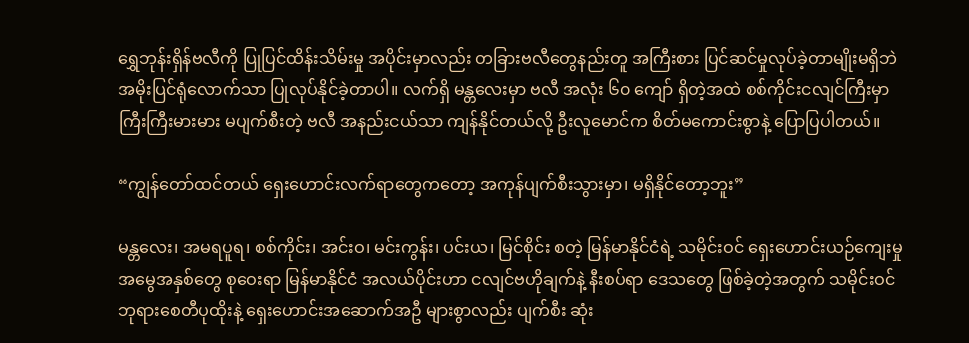ရွှေဘုန်းရှိန်ဗလီကို ပြုပြင်ထိန်းသိမ်းမှု အပိုင်းမှာလည်း တခြားဗလီတွေနည်းတူ အကြီးစား ပြင်ဆင်မှုလုပ်ခဲ့တာမျိုးမရှိဘဲ အမိုးပြင်ရုံလောက်သာ ပြုလုပ်နိုင်ခဲ့တာပါ။ လက်ရှိ မန္တလေးမှာ ဗလီ အလုံး ၆၀ ကျော် ရှိတဲ့အထဲ စစ်ကိုင်းငလျင်ကြီးမှာ ကြီးကြီးမားမား မပျက်စီးတဲ့ ဗလီ အနည်းငယ်သာ ကျန်နိုင်တယ်လို့ ဦးလူမောင်က စိတ်မကောင်းစွာနဲ့ ပြောပြပါတယ်။

“ကျွန်တော်ထင်တယ် ရှေးဟောင်းလက်ရာတွေကတော့ အကုန်ပျက်စီးသွားမှာ၊ မရှိနိုင်တော့ဘူး”

မန္တလေး၊ အမရပူရ၊ စစ်ကိုင်း၊ အင်းဝ၊ မင်းကွန်း၊ ပင်းယ၊ မြင်စိုင်း စတဲ့ မြန်မာနိုင်ငံရဲ့ သမိုင်းဝင် ရှေးဟောင်းယဉ်ကျေးမှု အမွေအနှစ်တွေ စုဝေးရာ မြန်မာနိုင်ငံ အလယ်ပိုင်းဟာ ငလျင်ဗဟိုချက်နဲ့ နီးစပ်ရာ ဒေသတွေ ဖြစ်ခဲ့တဲ့အတွက် သမိုင်းဝင် ဘုရားစေတီပုထိုးနဲ့ ရှေးဟောင်းအဆောက်အဦ များစွာလည်း ပျက်စီး ဆုံး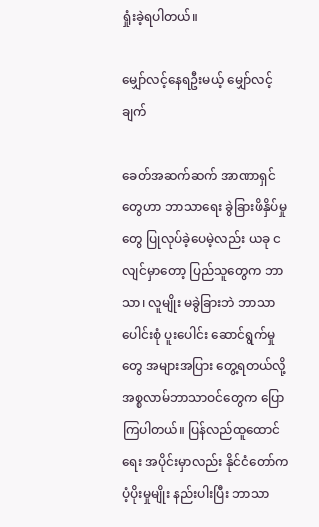ရှုံးခဲ့ရပါတယ်။

မျှော်လင့်နေရဦးမယ့် မျှော်လင့်ချက်

ခေတ်အဆက်ဆက် အာဏာရှင်တွေဟာ ဘာသာရေး ခွဲခြားဖိနှိပ်မှုတွေ ပြုလုပ်ခဲ့ပေမဲ့လည်း ယခု ငလျင်မှာတော့ ပြည်သူတွေက ဘာသာ၊ လူမျိုး မခွဲခြားဘဲ ဘာသာပေါင်းစုံ ပူးပေါင်း ဆောင်ရွက်မှုတွေ အများအပြား တွေ့ရတယ်လို့ အစ္စလာမ်ဘာသာဝင်တွေက ပြောကြပါတယ်။ ပြန်လည်ထူထောင်ရေး အပိုင်းမှာလည်း နိုင်ငံတော်က ပံ့ပိုးမှုမျိုး နည်းပါးပြီး ဘာသာ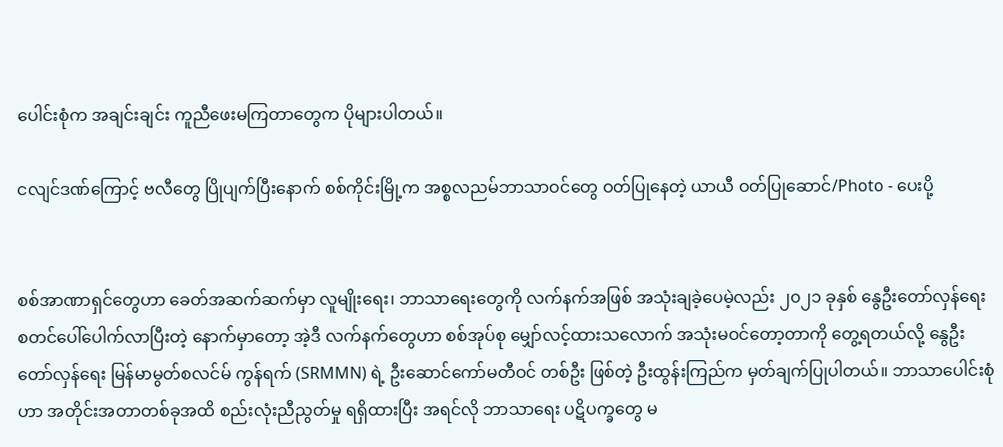ပေါင်းစုံက အချင်းချင်း ကူညီဖေးမကြတာတွေက ပိုများပါတယ်။

ငလျင်ဒဏ်ကြောင့် ဗလီတွေ ပြိုပျက်ပြီးနောက် စစ်ကိုင်းမြို့က အစ္စလညမ်ဘာသာဝင်တွေ ဝတ်ပြုနေတဲ့ ယာယီ ဝတ်ပြုဆောင်/Photo - ပေးပို့


စစ်အာဏာရှင်တွေဟာ ခေတ်အဆက်ဆက်မှာ လူမျိုးရေး၊ ဘာသာရေးတွေကို လက်နက်အဖြစ် အသုံးချခဲ့ပေမဲ့လည်း ၂၀၂၁ ခုနှစ် နွေဦးတော်လှန်ရေး စတင်ပေါ်ပေါက်လာပြီးတဲ့‌ နောက်မှာတော့ အဲ့ဒီ လက်နက်တွေဟာ စစ်အုပ်စု မျှော်လင့်ထားသလောက် အသုံးမဝင်တော့တာကို တွေ့ရတယ်လို့ နွေဦးတော်လှန်ရေး မြန်မာမွတ်စလင်မ် ကွန်ရက် (SRMMN) ရဲ့ ဦးဆောင်ကော်မတီဝင် တစ်ဦး ဖြစ်တဲ့ ဦးထွန်းကြည်က မှတ်ချက်ပြုပါတယ်။ ဘာသာပေါင်းစုံဟာ အတိုင်းအတာတစ်ခုအထိ စည်းလုံးညီညွတ်မှု ရရှိထားပြီး အရင်လို ဘာသာရေး ပဋိပက္ခတွေ မ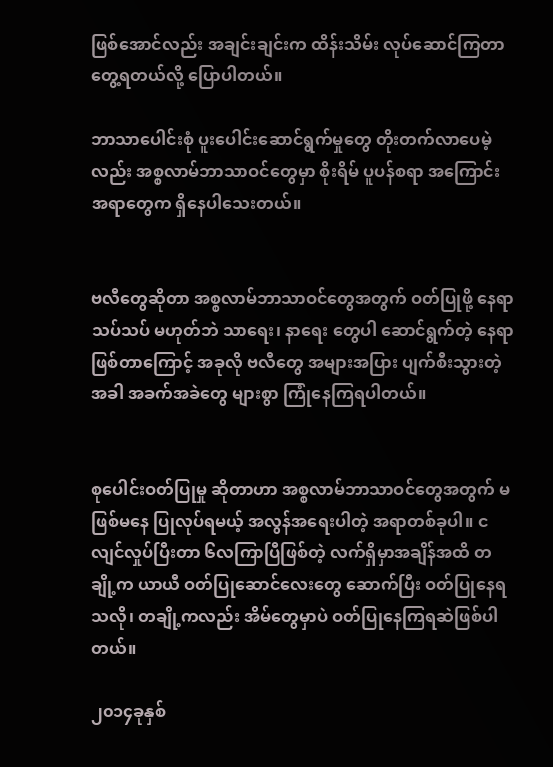ဖြစ်အောင်လည်း အချင်းချင်းက ထိန်းသိမ်း လုပ်ဆောင်ကြတာ တွေ့ရတယ်လို့ ပြောပါတယ်။

ဘာသာပေါင်းစုံ ပူးပေါင်းဆောင်ရွက်မှုတွေ တိုးတက်လာပေမဲ့လည်း အစ္စလာမ်ဘာသာဝင်တွေမှာ စိုးရိမ် ပူပန်စရာ အကြောင်းအရာတွေက ရှိနေပါသေးတယ်။


ဗလီတွေဆိုတာ အစ္စလာမ်ဘာသာဝင်တွေအတွက် ဝတ်ပြုဖို့ နေရာသပ်သပ် မဟုတ်ဘဲ သာရေး၊ နာရေး တွေပါ ဆောင်ရွက်တဲ့ နေရာဖြစ်တာကြောင့် အခုလို ဗလီတွေ အများအပြား ပျက်စီးသွားတဲ့အခါ အခက်အခဲတွေ များစွာ ကြုံနေကြရပါတယ်။


စုပေါင်းဝတ်ပြုမှု ဆိုတာဟာ အစ္စလာမ်ဘာသာဝင်တွေအတွက် မဖြစ်မနေ ပြုလုပ်ရမယ့် အလွန်အရေးပါတဲ့ အရာတစ်ခုပါ။ ငလျင်လှုပ်ပြီးတာ ၆လကြာပြီဖြစ်တဲ့ လက်ရှိမှာအချိန်အထိ တချို့က ယာယီ ဝတ်ပြု‌ဆောင်လေးတွေ ဆောက်ပြီး ဝတ်ပြုနေရသလို၊ တချို့ကလည်း အိမ်တွေမှာပဲ ဝတ်ပြုနေကြရဆဲဖြစ်ပါတယ်။

၂၀၁၄ခုနှစ်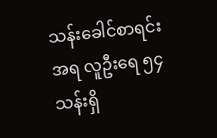သန်းခေါင်စာရင်းအရ လူဦးရေ ၅၄ သန်းရှိ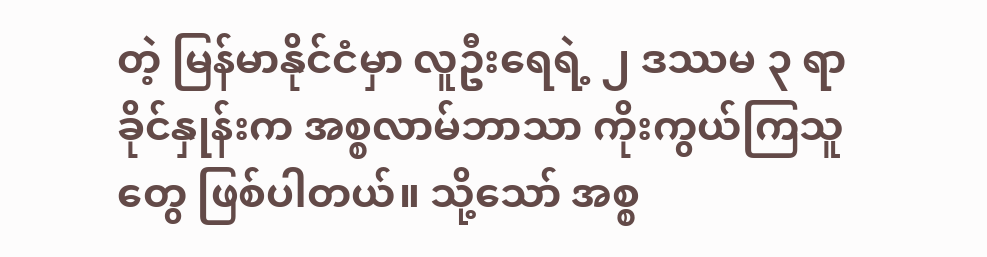တဲ့ မြန်မာနိုင်ငံမှာ လူဦးရေရဲ့ ၂ ဒဿမ ၃ ရာခိုင်နှုန်းက အစ္စလာမ်ဘာသာ ကိုးကွယ်ကြသူတွေ ဖြစ်ပါတယ်။ သို့သော် အစ္စ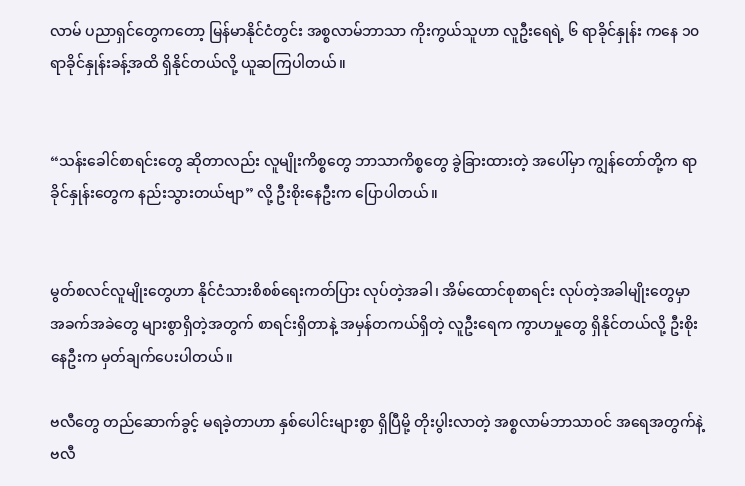လာမ် ပညာရှင်တွေကတော့ မြန်မာနိုင်ငံတွင်း အစ္စလာမ်ဘာသာ ကိုးကွယ်သူဟာ လူဦးရေရဲ့ ၆ ရာခိုင်နှုန်း ကနေ ၁၀ ရာခိုင်နှုန်းခန့်အထိ ရှိနိုင်တယ်လို့ ယူဆကြပါတယ်။


“သန်းခေါင်စာရင်းတွေ ဆိုတာလည်း လူမျိုးကိစ္စတွေ ဘာသာကိစ္စတွေ ခွဲခြားထားတဲ့ အပေါ်မှာ ကျွန်တော်တို့က ရာခိုင်နှုန်းတွေက နည်းသွားတယ်ဗျာ” လို့ ဦးစိုးနေဦးက ပြောပါတယ်။


မွတ်စလင်လူမျိုးတွေဟာ နိုင်ငံသားစိစစ်ရေးကတ်ပြား လုပ်တဲ့အခါ၊ အိမ်ထောင်စုစာရင်း လုပ်တဲ့အခါမျိုးတွေမှာ အခက်အခဲတွေ များစွာရှိတဲ့အတွက် စာရင်းရှိတာနဲ့ အမှန်တကယ်ရှိတဲ့ လူဦးရေက ကွာဟမှုတွေ ရှိနိုင်တယ်လို့ ဦးစိုးနေဦးက မှတ်ချက်ပေးပါတယ်။

ဗလီတွေ တည်ဆောက်ခွင့် မရခဲ့တာဟာ နှစ်ပေါင်းများစွာ ရှိပြီမို့ တိုးပွါးလာတဲ့ အစ္စလာမ်ဘာသာဝင် အရေအတွက်နဲ့ ဗလီ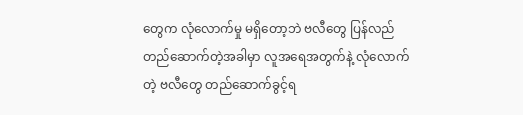တွေက လုံလောက်မှု မရှိတော့ဘဲ ဗလီတွေ ပြန်လည် တည်ဆောက်တဲ့အခါမှာ လူအရေအတွက်နဲ့ လုံလောက်တဲ့ ဗလီတွေ တည်ဆောက်ခွင့်ရ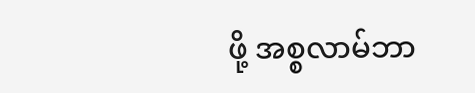ဖို့ အစ္စလာမ်ဘာ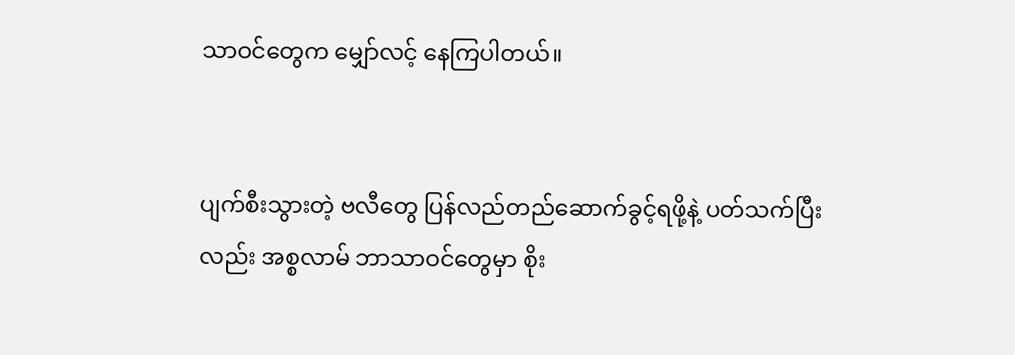သာဝင်တွေက မျှော်လင့် နေကြပါတယ်။


ပျက်စီးသွားတဲ့ ဗလီတွေ ပြန်လည်တည်ဆောက်ခွင့်ရဖို့နဲ့ ပတ်သက်ပြီးလည်း အစ္စလာမ် ဘာသာဝင်တွေမှာ စိုး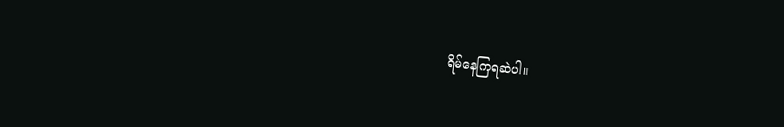ရိမ်နေကြရဆဲပါ။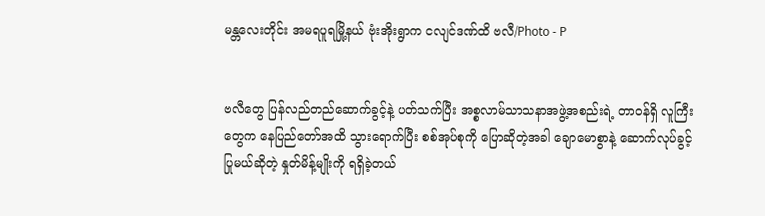မန္တလေးတိုင်း အမရပူရမြို့နယ် ဗုံးအိုးရွာက ငလျင်ဒဏ်ထိ ဗလီ/Photo - P


ဗလီတွေ ပြန်လည်တည်ဆောက်ခွင့်နဲ့ ပတ်သက်ပြီး အစ္စလာမ်သာသနာအဖွဲ့အစည်းရဲ့ တာဝန်ရှိ လူကြီးတွေက နေပြည်တော်အထိ သွားရောက်ပြီး စစ်အုပ်စုကို ပြောဆိုတဲ့အခါ ချောမောစွာနဲ့ ဆောက်လုပ်ခွင့်ပြုမယ်ဆိုတဲ့ နှုတ်မိန့်မျိုးကို ရရှိခဲ့တယ်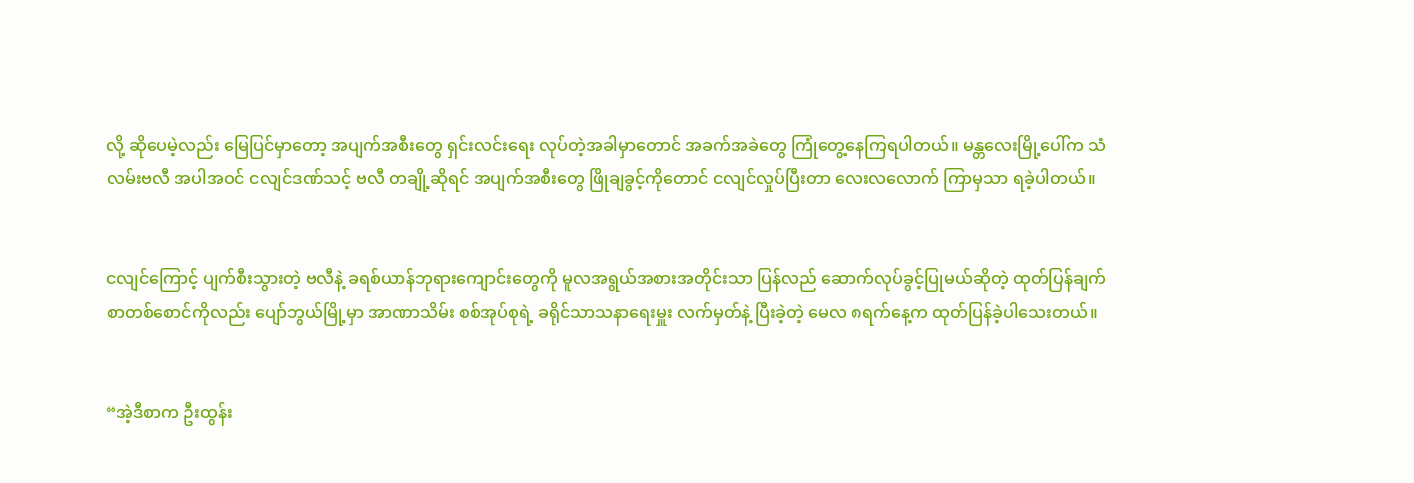လို့ ဆိုပေမဲ့လည်း မြေပြင်မှာတော့ အပျက်အစီးတွေ ရှင်းလင်းရေး လုပ်တဲ့အခါမှာတောင် အခက်အခဲတွေ ကြုံတွေ့နေကြရပါတယ်။ မန္တလေးမြို့ပေါ်က သံလမ်းဗလီ အပါအဝင် ငလျင်ဒဏ်သင့် ဗလီ တချို့ဆိုရင် အပျက်အစီးတွေ ဖြိုချခွင့်ကိုတောင် ငလျင်လှုပ်ပြီးတာ လေးလလောက် ကြာမှသာ ရခဲ့ပါတယ်။


ငလျင်ကြောင့် ပျက်စီးသွားတဲ့ ဗလီနဲ့ ခရစ်ယာန်ဘုရားကျောင်းတွေကို မူလအရွယ်အစားအတိုင်းသာ ပြန်လည် ဆောက်လုပ်ခွင့်ပြုမယ်ဆိုတဲ့ ထုတ်ပြန်ချက် စာတစ်စောင်ကိုလည်း ပျော်ဘွယ်မြို့မှာ အာဏာသိမ်း စစ်အုပ်စုရဲ့ ခရိုင်သာသနာရေးမှူး လက်မှတ်နဲ့ ပြီးခဲ့တဲ့ မေလ ၈ရက်နေ့က ထုတ်ပြန်ခဲ့ပါသေးတယ်။


“အဲ့ဒီစာက ဦးထွန်း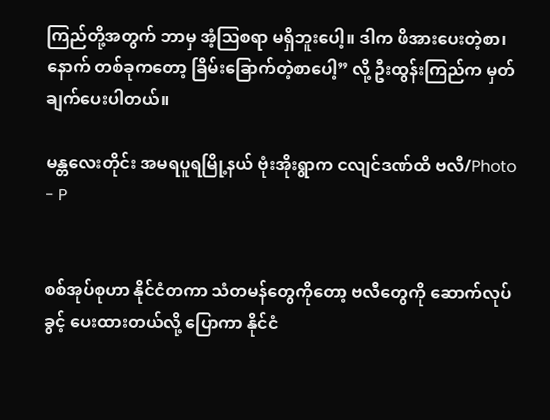ကြည်တို့အတွက် ဘာမှ အံ့ဩစရာ မရှိဘူးပေါ့။ ဒါက ဖိအားပေးတဲ့စာ၊ နောက် တစ်ခုကတော့ ခြိမ်းခြောက်တဲ့စာပေါ့” လို့ ဦးထွန်းကြည်က မှတ်ချက်ပေးပါတယ်။

မန္တလေးတိုင်း အမရပူရမြို့နယ် ဗုံးအိုးရွာက ငလျင်ဒဏ်ထိ ဗလီ/Photo - P


စစ်အုပ်စုဟာ နိုင်ငံတကာ သံတမန်တွေကိုတော့ ဗလီတွေကို ဆောက်လုပ်ခွင့် ပေးထားတယ်လို့ ပြောကာ နိုင်ငံ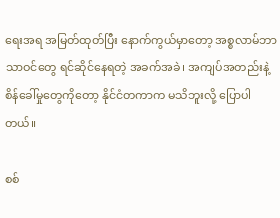ရေးအရ အမြတ်ထုတ်ပြီး နောက်ကွယ်မှာတော့ အစ္စလာမ်ဘာသာဝင်တွေ ရင်ဆိုင်နေရတဲ့ အခက်အခဲ၊ အကျပ်အတည်းနဲ့ စိန်ခေါ်မှုတွေကိုတော့ နိုင်ငံတကာက မသိဘူးလို့ ပြောပါတယ်။

စစ်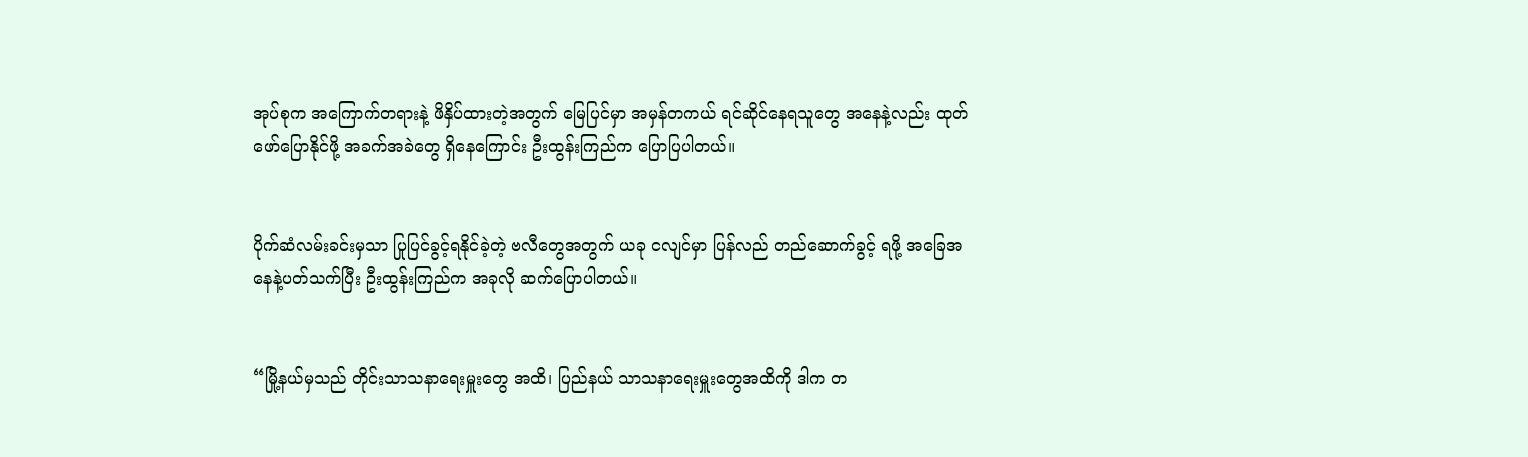အုပ်စုက အကြောက်တရားနဲ့ ဖိနှိပ်ထားတဲ့အတွက် မြေပြင်မှာ အမှန်တကယ် ရင်ဆိုင်နေရသူတွေ အနေနဲ့လည်း ထုတ်ဖော်ပြောနိုင်ဖို့ အခက်အခဲတွေ ရှိနေကြောင်း ဦးထွန်းကြည်က ပြောပြပါတယ်။


ပိုက်ဆံလမ်းခင်းမှသာ ပြုပြင်ခွင့်ရနိုင်ခဲ့တဲ့ ဗလီတွေအတွက် ယခု ငလျင်မှာ ပြန်လည် တည်ဆောက်ခွင့် ရဖို့ အခြေအနေနဲ့ပတ်သက်ပြီး ဦးထွန်းကြည်က အခုလို ဆက်ပြောပါတယ်။


“မြို့နယ်မှသည် တိုင်းသာသနာရေးမှူးတွေ အထိ၊ ပြည်နယ် သာသနာရေးမှူးတွေအထိကို ဒါက တ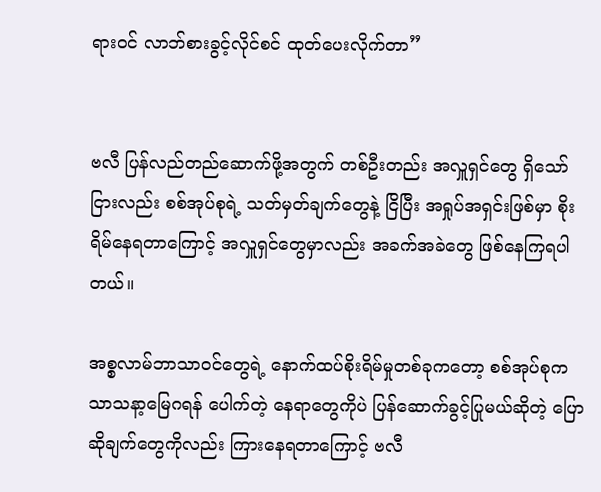ရားဝင် လာဘ်စားခွင့်လိုင်စင် ထုတ်ပေးလိုက်တာ”


ဗလီ ပြန်လည်တည်ဆောက်ဖို့အတွက် တစ်ဦးတည်း အလှူရှင်တွေ ရှိသော်ငြားလည်း စစ်အုပ်စုရဲ့ သတ်မှတ်ချက်တွေနဲ့ ငြိပြီး အရှုပ်အရှင်းဖြစ်မှာ စိုးရိမ်နေရတာကြောင့် အလှူရှင်တွေမှာလည်း အခက်အခဲတွေ ဖြစ်နေကြရပါတယ်။

အစ္စလာမ်ဘာသာဝင်တွေရဲ့ နောက်ထပ်စိုးရိမ်မှုတစ်ခုကတော့ စစ်အုပ်စုက သာသနာ့မြေဂရန် ပေါက်တဲ့ နေရာတွေကိုပဲ ပြန်ဆောက်ခွင့်ပြုမယ်ဆိုတဲ့ ပြောဆိုချက်တွေကိုလည်း ကြားနေရတာကြောင့် ဗလီ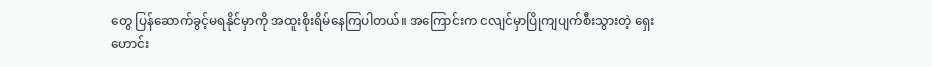တွေ ပြန်ဆောက်ခွင့်မရနိုင်မှာကို အထူးစိုးရိမ်နေကြပါတယ်။ အကြောင်းက ငလျင်မှာပြိုကျပျက်စီးသွားတဲ့ ရှေးဟောင်း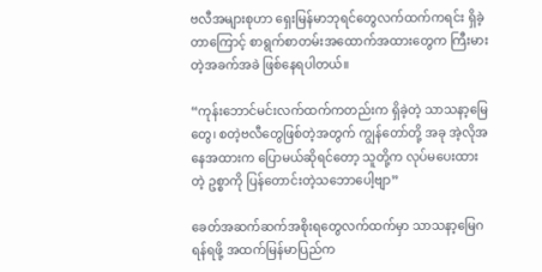ဗလီအများစုဟာ ရှေးမြန်မာဘုရင်တွေလက်ထက်ကရင်း ရှိခဲ့တာကြောင့် စာရွက်စာတမ်းအထောက်အထားတွေက ကြီးမားတဲ့အခက်အခဲ ဖြစ်နေရပါတယ်။

“ကုန်းဘောင်မင်းလက်ထက်ကတည်းက ရှိခဲ့တဲ့ သာသနာ့မြေတွေ၊ စတဲ့ဗလီတွေဖြစ်တဲ့အတွက် ကျွန်တော်တို့ အခု အဲ့လိုအနေအထားက ပြောမယ်ဆိုရင်တော့ သူတို့က လုပ်မပေးထားတဲ့ ဥစ္စာကို ပြန်တောင်းတဲ့သဘောပေါ့ဗျာ”

ခေတ်အဆက်ဆက်အစိုးရတွေလက်ထက်မှာ သာသနာ့မြေဂရန်ရဖို့ အထက်မြန်မာပြည်က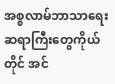အစ္စလာမ်ဘာသာရေးဆရာကြီးတွေကိုယ်တိုင် အင်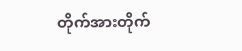တိုက်အားတိုက်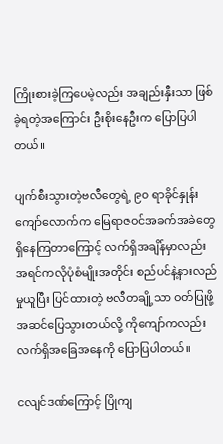ကြိုးစားခဲ့ကြပေမဲ့လည်း အချည်းနှီးသာ ဖြစ်ခဲ့ရတဲ့အကြောင်း ဦးစိုးနေဦးက ပြောပြပါတယ်။

ပျက်စီးသွားတဲ့ဗလီတွေရဲ့ ၉၀ ရာခိုင်နှုန်းကျော်လောက်က မြေရာဇဝင်အခက်အခဲတွေ ရှိနေကြတာကြောင့် လက်ရှိအချိန်မှာလည်း အရင်ကလိုပုံစံမျိုးအတိုင်း စည်ပင်နဲ့နားလည်မှုယူပြီး ပြင်ထားတဲ့ ဗလီတချို့သာ ဝတ်ပြုဖို့ အဆင်ပြေသွားတယ်လို့ ကိုကျော်ကလည်း လက်ရှိအခြေအနေကို ပြောပြပါတယ်။

ငလျင်ဒဏ်ကြောင့် ပြိုကျ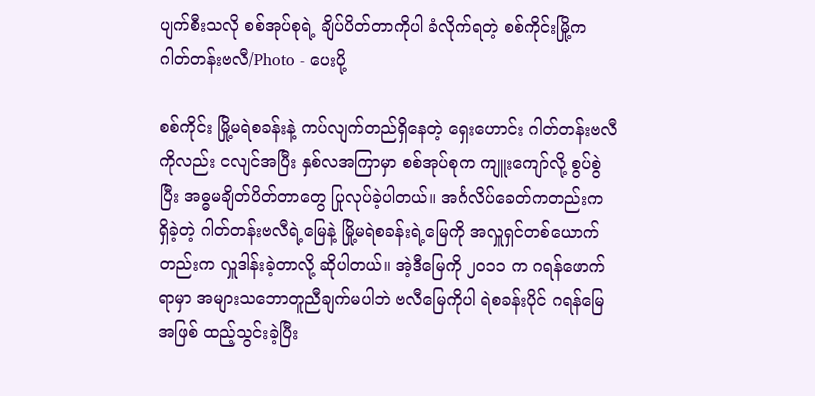ပျက်စီးသလို စစ်အုပ်စုရဲ့ ချိပ်ပိတ်တာကိုပါ ခံလိုက်ရတဲ့ စစ်ကိုင်းမြို့က ဂါတ်တန်းဗလီ/Photo - ပေးပို့

စစ်ကိုင်း မြို့မရဲစခန်းနဲ့ ကပ်လျက်တည်ရှိနေတဲ့ ရှေးဟောင်း ဂါတ်တန်းဗလီကိုလည်း ငလျင်အပြီး နှစ်လအကြာမှာ စစ်အုပ်စုက ကျူးကျော်လို့ စွပ်စွဲပြီး အဓ္ဓမချိတ်ပိတ်တာတွေ ပြုလုပ်ခဲ့ပါတယ်။ အင်္ဂလိပ်ခေတ်ကတည်းက ရှိခဲ့တဲ့ ဂါတ်တန်းဗလီရဲ့မြေနဲ့ မြို့မရဲစခန်းရဲ့မြေကို အလှူရှင်တစ်ယောက်တည်းက လှူဒါန်းခဲ့တာလို့ ဆိုပါတယ်။ အဲ့ဒီမြေကို ၂၀၁၁ က ဂရန်ဖောက်ရာမှာ အများသဘောတူညီချက်မပါဘဲ ဗလီမြေကိုပါ ရဲစခန်းပိုင် ဂရန်မြေအဖြစ် ထည့်သွင်းခဲ့ပြီး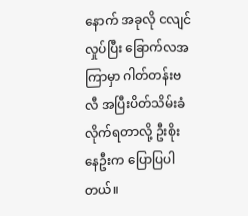နောက် အခုလို ငလျင်လှုပ်ပြီး ခြောက်လအကြာမှာ ဂါတ်တန်းဗလီ အပြီးပိတ်သိမ်းခံလိုက်ရတာလို့ ဦးစိုးနေဦးက ပြောပြပါတယ်။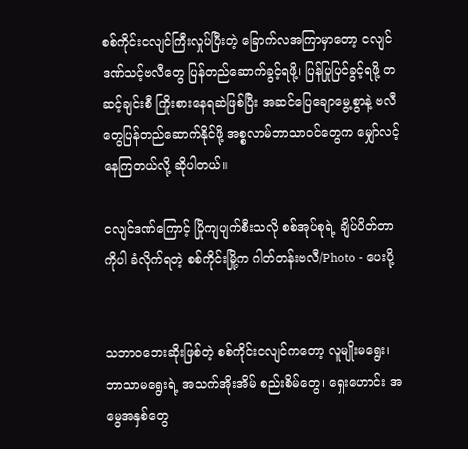စစ်ကိုင်းငလျင်ကြီးလှုပ်ပြီးတဲ့ ခြောက်လအကြာမှာတော့ ငလျင်ဒဏ်သင့်ဗလီတွေ ပြန်တည်ဆောက်ခွင့်ရဖို့၊ ပြန်ပြုပြင်ခွင့်ရဖို့ တဆင့်ချင်းစီ ကြိုးစားနေရဆဲဖြစ်ပြီး အဆင်ပြေချောမွေ့စွာနဲ့ ဗလီတွေပြန်တည်ဆောက်နိုင်ဖို့ အစ္စလာမ်ဘာသာဝင်တွေက မျှော်လင့်နေကြတယ်လို့ ဆိုပါတယ်။

ငလျင်ဒဏ်ကြောင့် ပြိုကျပျက်စီးသလို စစ်အုပ်စုရဲ့ ချိပ်ပိတ်တာကိုပါ ခံလိုက်ရတဲ့ စစ်ကိုင်းမြို့က ဂါတ်တန်းဗလီ/Photo - ပေးပို့


သဘာဝဘေးဆိုးဖြစ်တဲ့ စစ်ကိုင်းငလျင်ကတော့ လူမျိုးမရွေး၊ ဘာသာမရွေးရဲ့ အသက်အိုးအိမ် စည်းစိမ်တွေ၊ ရှေးဟောင်း အမွေအနှစ်တွေ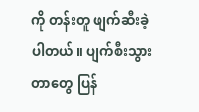ကို တန်းတူ ဖျက်ဆီးခဲ့ပါတယ်။ ပျက်စီးသွားတာတွေ ပြန်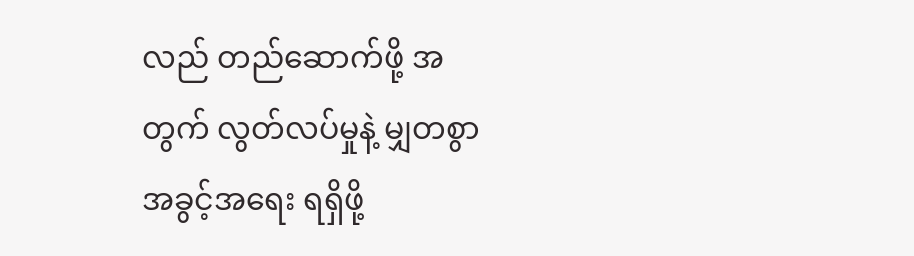လည် တည်ဆောက်ဖို့ အတွက် လွတ်လပ်မှုနဲ့ မျှတစွာ အခွင့်အရေး ရရှိဖို့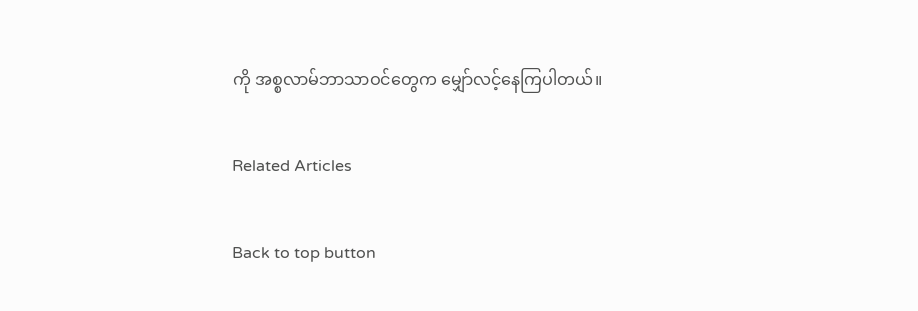ကို အစ္စလာမ်ဘာသာဝင်တွေက မျှော်လင့်နေကြပါတယ်။

Related Articles

Back to top button